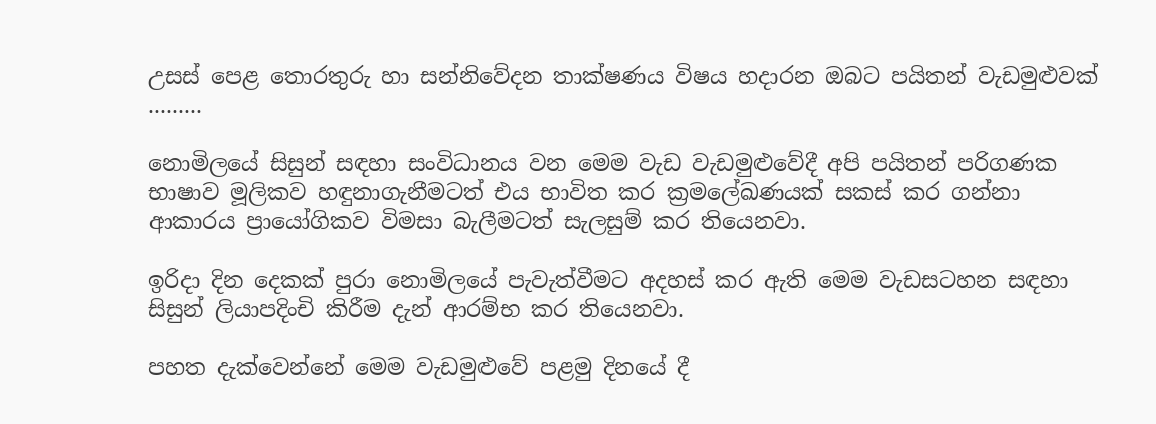උසස් පෙළ තොරතුරු හා සන්නිවේදන තාක්ෂණය විෂය හදාරන ඔබට පයිතන් වැඩමුළුවක් .........

නොමිලයේ සිසුන් සඳහා සංවිධානය වන මෙම වැඩ වැඩමුළුවේදී අපි පයිතන් පරිගණක භාෂාව මූලිකව හඳුනාගැනීමටත් එය භාවිත කර ක්‍රමලේඛණයක් සකස් කර ගන්නා ආකාරය ප්‍රායෝගිකව විමසා බැලීමටත් සැලසුම් කර තියෙනවා.

ඉරිදා දින දෙකක් පුරා නොමිලයේ පැවැත්වීමට අදහස් කර ඇති මෙම වැඩසටහන සඳහා සිසුන් ලියාපදිංචි කිරීම දැන් ආරම්භ කර තියෙනවා.

පහත දැක්වෙන්නේ මෙම වැඩමුළුවේ පළමු දිනයේ දී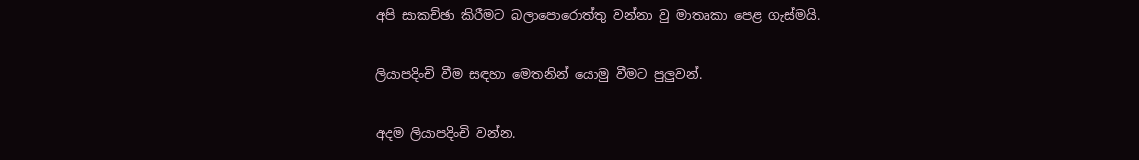අපි සාකච්ඡා කිරීමට බලාපොරොත්තු වන්නා වු මාතෘකා පෙළ ගැස්මයි.

ලියාපදිංචි වීම සඳහා මෙතනින් යොමු වීමට පුලුවන්.

අදම ලියාපදිංචි වන්න.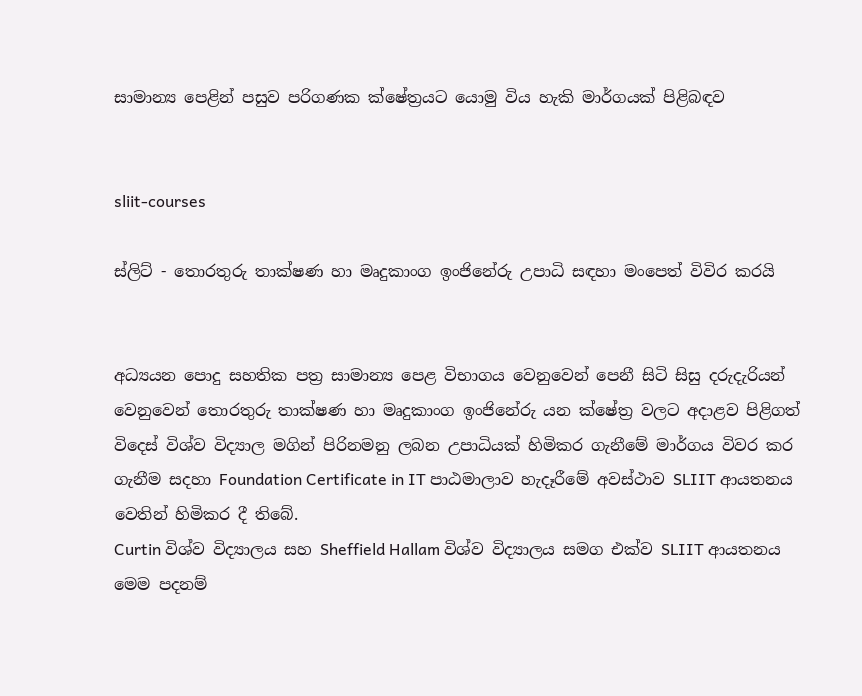සාමාන්‍ය පෙළින් පසුව පරිගණක ක්ෂේත්‍රයට යොමු විය හැකි මාර්ගයක් පිළිබඳව


sliit-courses

ස්ලිට් - තොරතුරු තාක්ෂණ හා මෘදුකාංග ඉංජිනේරු උපාධි සඳහා මංපෙත් විවිර කරයි


අධ්‍යයන පොදු සහතික පත්‍ර සාමාන්‍ය පෙළ විභාගය වෙනුවෙන් පෙනී සිටි සිසු දරුදැරියන් වෙනුවෙන් තොරතුරු තාක්ෂණ හා මෘදුකාංග ඉංජිනේරු යන ක්ෂේත්‍ර වලට අදාළව පිළිගත් විදෙස් විශ්ව විද්‍යාල මගින් පිරිනමනු ලබන උපාධියක් හිමිකර ගැනීමේ මාර්ගය විවර කර ගැනීම සදහා Foundation Certificate in IT පාඨමාලාව හැදෑරීමේ අවස්ථාව SLIIT ආයතනය වෙතින් හිමිකර දී තිබේ.
Curtin විශ්ව විද්‍යාලය සහ Sheffield Hallam විශ්ව විද්‍යාලය සමග එක්ව SLIIT ආයතනය මෙම පදනම්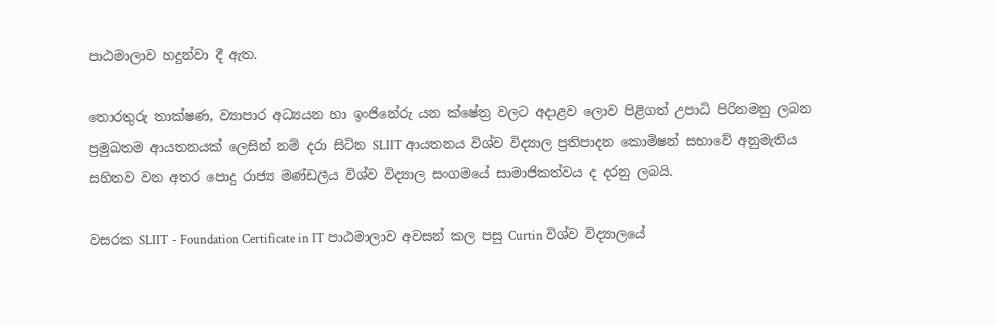පාඨමාලාව හදුන්වා දී ඇත.

තොරතුරු තාක්ෂණ, ව්‍යාපාර අධ්‍යයන හා ඉංජිනේරු යන ක්ෂේත්‍ර වලට අදාළව ලොව පිළිගත් උපාධි පිරිනමනු ලබන ප්‍රමුඛතම ආයතනයක් ලෙසින් නම් දරා සිටින SLIIT ආයතනය විශ්ව විද්‍යාල ප්‍රතිපාදන කොමිෂන් සභාවේ අනුමැතිය සහිතව වන අතර පොදු රාජ්‍ය මණ්ඩලීය විශ්ව විද්‍යාල සංගමයේ සාමාජිකත්වය ද දරනු ලබයි.

වසරක SLIIT - Foundation Certificate in IT පාඨමාලාව අවසන් කල පසු Curtin විශ්ව විද්‍යාලයේ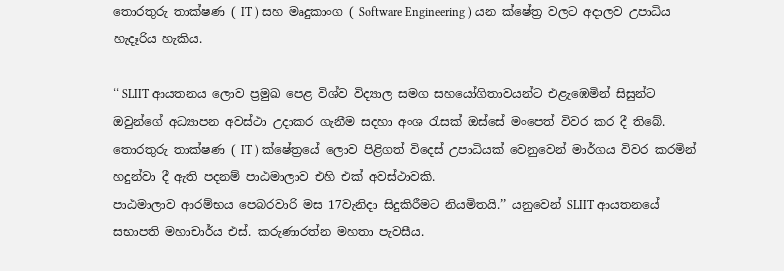තොරතුරු තාක්ෂණ ( IT ) සහ මෘදුකාංග ( Software Engineering ) යන ක්ෂේත්‍ර වලට අදාලව උපාධිය හැදෑරිය හැකිය.

‘‘ SLIIT ආයතනය ලොව ප්‍රමුඛ පෙළ විශ්ව විද්‍යාල සමග සහයෝගිතාවයන්ට එළැඹෙමින් සිසුන්ට ඔවුන්ගේ අධ්‍යාපන අවස්ථා උදාකර ගැනීම සදහා අංශ රැසක් ඔස්සේ මංපෙත් විවර කර දී තිබේ.
තොරතුරු තාක්ෂණ ( IT ) ක්ෂේත්‍රයේ ලොව පිළිගත් විදෙස් උපාධියක් වෙනුවෙන් මාර්ගය විවර කරමින් හදුන්වා දී ඇති පදනම් පාඨමාලාව එහි එක් අවස්ථාවකි.
පාඨමාලාව ආරම්භය පෙබරවාරි මස 17වැනිදා සිදුකිරීමට නියමිතයි.’’ යනුවෙන් SLIIT ආයතනයේ සභාපති මහාචාර්ය එස්. කරුණාරත්න මහතා පැවසීය.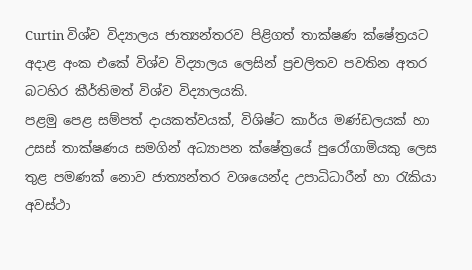Curtin විශ්ව විද්‍යාලය ජාත්‍යන්තරව පිළිගත් තාක්ෂණ ක්ෂේත්‍රයට අදාළ අංක එකේ විශ්ව විද්‍යාලය ලෙසින් ප්‍රචලිතව පවතින අතර බටහිර කීර්තිමත් විශ්ව විද්‍යාලයකි.
පළමු පෙළ සම්පත් දායකත්වයක්, විශිෂ්ට කාර්ය මණ්ඩලයක් හා උසස් තාක්ෂණය සමගින් අධ්‍යාපන ක්ෂේත්‍රයේ පුරෝගාමියකු ලෙස තුළ පමණක් නොව ජාත්‍යන්තර වශයෙන්ද උපාධිධාරීන් හා රැකියා අවස්ථා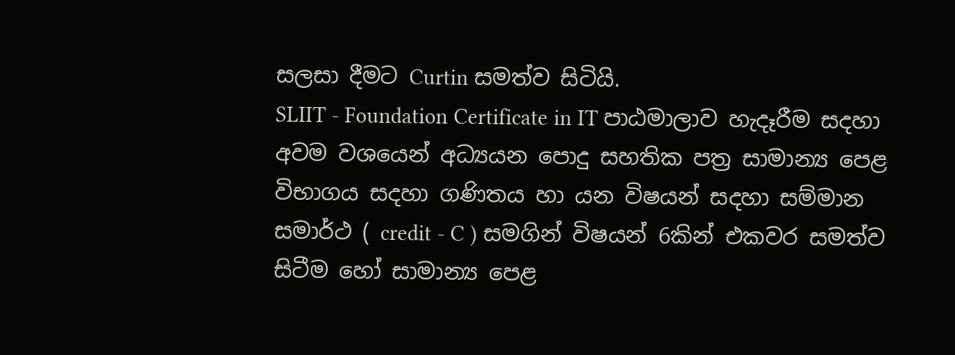සලසා දීමට Curtin සමත්ව සිටියි.
SLIIT - Foundation Certificate in IT පාඨමාලාව හැදෑරීම සදහා අවම වශයෙන් අධ්‍යයන පොදු සහතික පත්‍ර සාමාන්‍ය පෙළ විභාගය සදහා ගණිතය හා යන විෂයන් සදහා සම්මාන සමාර්ථ ( credit - C ) සමගින් විෂයන් 6කින් එකවර සමත්ව සිටීම හෝ සාමාන්‍ය පෙළ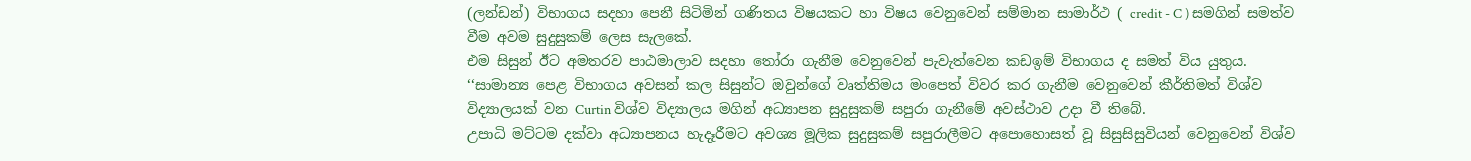(ලන්ඩන්) විභාගය සදහා පෙනී සිටිමින් ගණිතය විෂයකට හා විෂය වෙනුවෙන් සම්මාන සාමාර්ථ ( credit - C ) සමගින් සමත්ව වීම අවම සුදුසුකම් ලෙස සැලකේ.
එම සිසුන් ඊට අමතරව පාඨමාලාව සදහා තෝරා ගැනීම වෙනුවෙන් පැවැත්වෙන කඩඉම් විභාගය ද සමත් විය යුතුය.
‘‘සාමාන්‍ය පෙළ විභාගය අවසන් කල සිසුන්ට ඔවුන්ගේ වෘත්තිමය මංපෙත් විවර කර ගැනීම වෙනුවෙන් කීර්තිමත් විශ්ව විද්‍යාලයක් වන Curtin විශ්ව විද්‍යාලය මගින් අධ්‍යාපන සුදුසුකම් සපුරා ගැනීමේ අවස්ථාව උදා වී තිබේ.
උපාධි මට්ටම දක්වා අධ්‍යාපනය හැදෑරීමට අවශ්‍ය මූලික සුදුසුකම් සපුරාලීමට අපොහොසත් වූ සිසුසිසුවියන් වෙනුවෙන් විශ්ව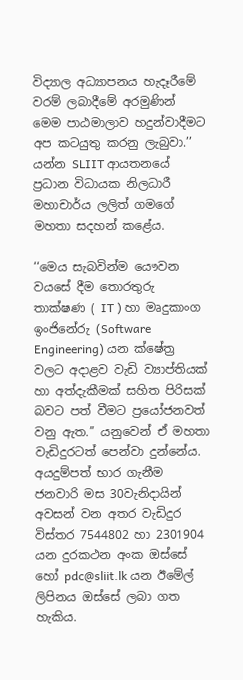විද්‍යාල අධ්‍යාපනය හැදෑරීමේ වරම් ලබාදීමේ අරමුණින් මෙම පාඨමාලාව හදුන්වාදීමට අප කටයුතු කරනු ලැබුවා.’’ යන්න SLIIT ආයතනයේ ප්‍රධාන විධායක නිලධාරී මහාචාර්ය ලලිත් ගමගේ මහතා සදහන් කළේය.

‘‘මෙය සැබවින්ම යෞවන වයසේ දීම තොරතුරු තාක්ෂණ ( IT ) හා මෘදුකාංග ඉංජිනේරු (Software Engineering) යන ක්ෂේත්‍ර වලට අදාළව වැඩි ව්‍යාප්තියක් හා අත්දැකීමක් සහිත පිරිසක් බවට පත් වීමට ප්‍රයෝජනවත් වනු ඇත.’’ යනුවෙන් ඒ මහතා වැඩිදුරටත් පෙන්වා දුන්නේය.
අයදුම්පත් භාර ගැනීම ජනවාරි මස 30වැනිදායින් අවසන් වන අතර වැඩිදුර විස්තර 7544802 හා 2301904 යන දුරකථන අංක ඔස්සේ හෝ pdc@sliit.lk යන ඊමේල් ලිපිනය ඔස්සේ ලබා ගත හැකිය.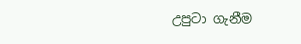උපුටා ගැනීම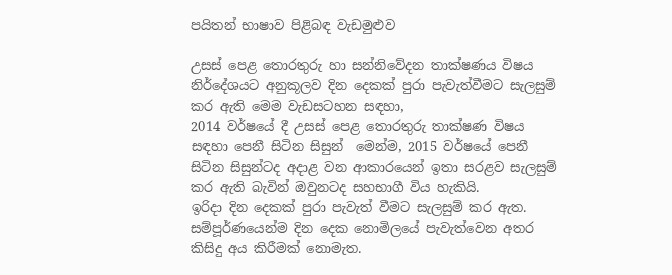පයිතන් භාෂාව පිළිබඳ වැඩමුළුව

උසස් පෙළ තොරතුරු හා සන්නිවේදන තාක්ෂණය විෂය නිර්දේශයට අනුකූලව දින දෙකක් පුරා පැවැත්වීමට සැලසුම් කර ඇති මෙම වැඩසටහන සඳහා,
2014 වර්ෂයේ දී උසස් පෙළ තොරතුරු තාක්ෂණ විෂය සඳහා පෙනී සිටින සිසුන්  මෙන්ම, 2015 වර්ෂයේ පෙනී සිටින සිසුන්ටද අදාළ වන ආකාරයෙන් ඉතා සරළව සැලසුම් කර ඇති බැවින් ඔවුනටද සහභාගී විය හැකියි.
ඉරිදා දින දෙකක් පුරා පැවැත් වීමට සැලසුම් කර ඇත.
සම්පූර්ණයෙන්ම දින දෙක නොමිලයේ පැවැත්වෙන අතර කිසිදු අය කිරීමක් නොමැත.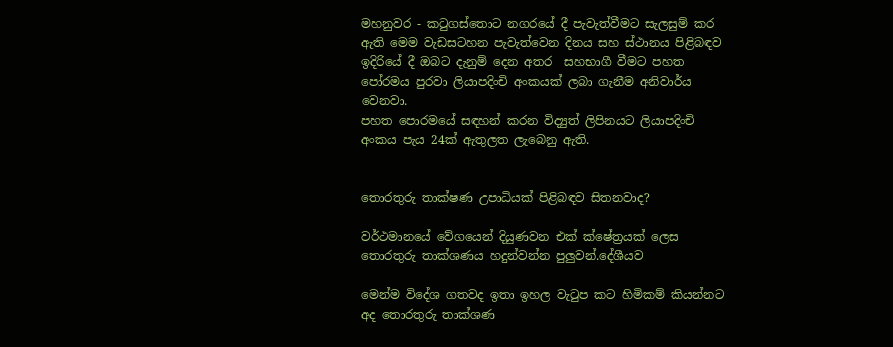මහනුවර - කටුගස්තොට නගරයේ දී පැවැත්වීමට සැලසුම් කර ඇති මෙම වැඩසටහන පැවැත්වෙන දිනය සහ ස්ථානය පිළිබඳව ඉදිරියේ දී ඔබට දැනුම් දෙන අතර  සහභාගී වීමට පහත පෝරමය පුරවා ලියාපදිංචි අංකයක් ලබා ගැනීම අනිවාර්ය වෙනවා.
පහත පොරමයේ සඳහන් කරන විද්‍යුත් ලිපිනයට ලියාපදිංචි අංකය පැය 24ක් ඇතුලත ලැබෙනු ඇති.


තොරතුරු තාක්ෂණ උපාධියක් පිළිබඳව සිතනවාද?

වර්ථමානයේ වේගයෙන් දියුණවන එක් ක්ෂේත්‍රයක් ලෙස තොරතුරු තාක්ශණය හදුන්වන්න පුලුවන්.දේශීයව

මෙන්ම විදේශ ගතවද ඉතා ඉහල වැටුප කට හිමිකම් කියන්නට අද තොරතුරු තාක්ශණ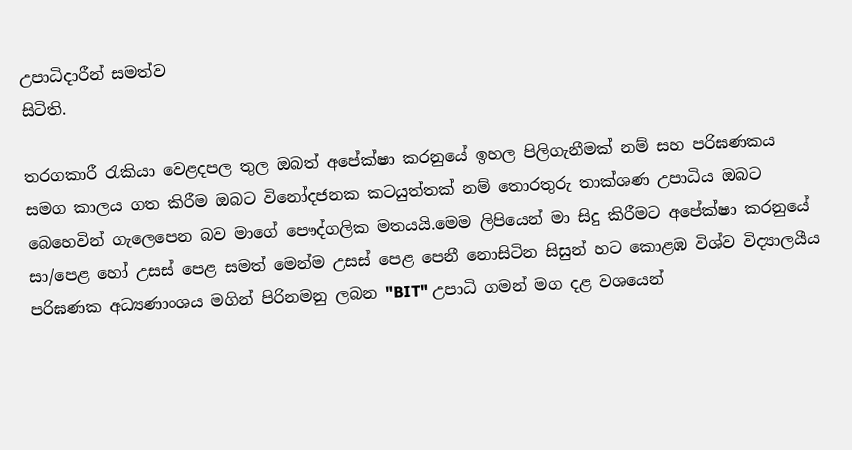උපාධිදාරීන් සමත්ව
සිටිති.

තරගකාරී රැකියා වෙළදපල තුල ඔබත් අපේක්ෂා කරනුයේ ඉහල පිලිගැනීමක් නම් සහ පරිඝණකය සමග කාලය ගත කිරීම ඔබට විනෝදජනක කටයුත්තක් නම් තොරතුරු තාක්ශණ උපාධිය ඔබට බෙහෙවින් ගැලෙපෙන බව මාගේ පෞද්ගලික මතයයි.මෙම ලිපියෙන් මා සිදු කිරීමට අපේක්ෂා කරනුයේ සා/පෙළ හෝ උසස් පෙළ සමත් මෙන්ම උසස් පෙළ පෙනී නොසිටින සිසුන් හට කොළඹ විශ්ව විද්‍යාලයීය පරිඝණක අධ්‍යණාංශය මගින් පිරිනමනු ලබන "BIT" උපාධි ගමන් මග දළ වශයෙන්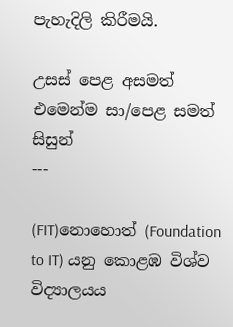පැහැදිලි කිරීමයි.

උසස් පෙළ අසමත් එමෙන්ම සා/පෙළ සමත් සිසුන්
---

(FIT)නොහොත් (Foundation to IT) යනු කොළඹ විශ්ව විද්‍යාලයය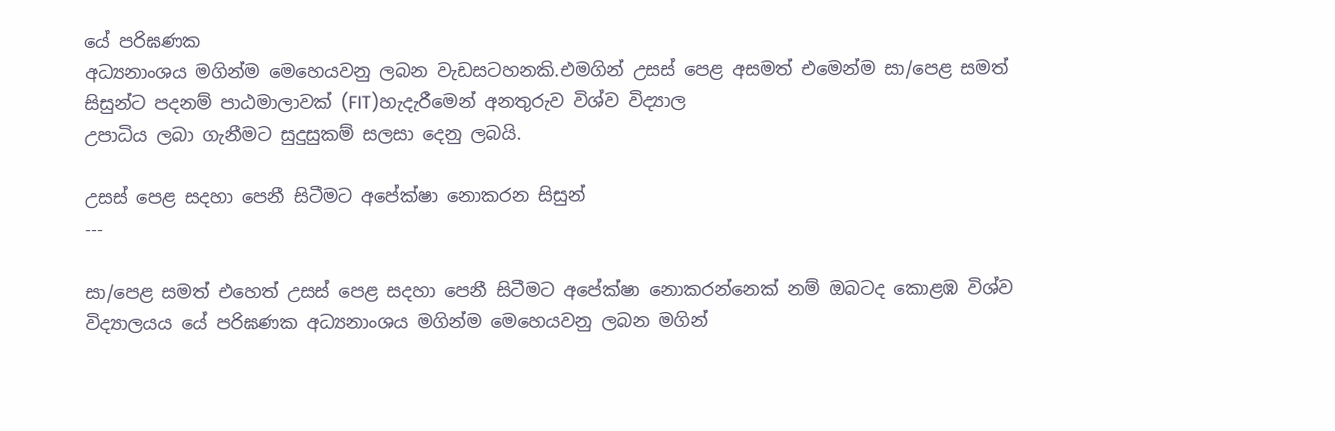යේ පරිඝණක
අධ්‍යනාංශය මගින්ම මෙහෙයවනු ලබන වැඩසටහනකි.එමගින් උසස් පෙළ අසමත් එමෙන්ම සා/පෙළ සමත්
සිසුන්ට පදනම් පාඨමාලාවක් (FIT)හැදැරීමෙන් අනතුරුව විශ්ව විද්‍යාල
උපාධිය ලබා ගැනීමට සුදුසුකම් සලසා දෙනු ලබයි.

උසස් පෙළ සදහා පෙනී සිටීමට අපේක්ෂා නොකරන සිසුන්
---

සා/පෙළ සමත් එහෙත් උසස් පෙළ සදහා පෙනී සිටීමට අපේක්ෂා නොකරන්නෙක් නම් ඔබටද කොළඹ විශ්ව විද්‍යාලයය යේ පරිඝණක අධ්‍යනාංශය මගින්ම මෙහෙයවනු ලබන මගින්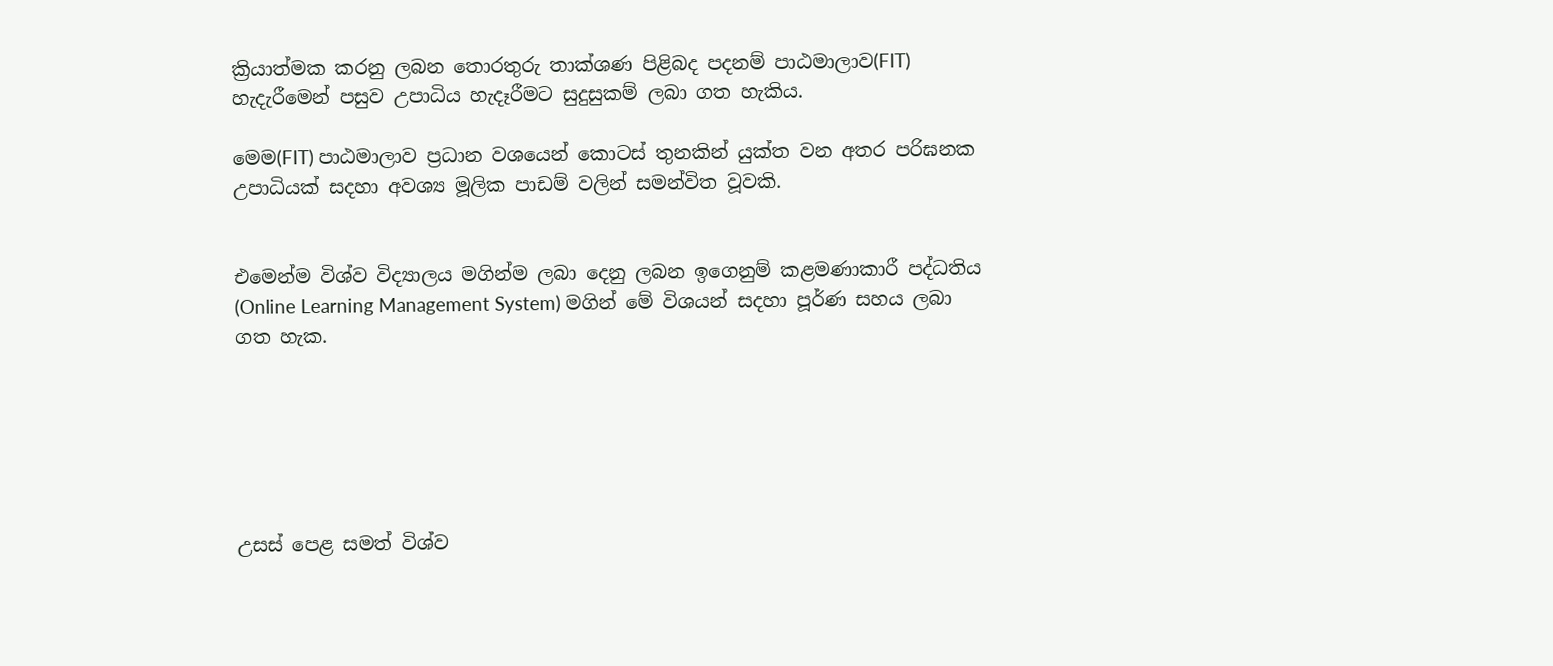ක්‍රියාත්මක කරනු ලබන තොරතුරු තාක්ශණ පිළිබද පදනම් පාඨමාලාව(FIT) හැදැරීමෙන් පසුව උපාධිය හැදෑරීමට සුදුසුකම් ලබා ගත හැකිය.

මෙම(FIT) පාඨමාලාව ප්‍රධාන වශයෙන් කොටස් තුනකින් යුක්ත වන අතර පරිඝනක උපාධියක් සදහා අවශ්‍ය මූලික පාඩම් වලින් සමන්විත වූවකි.


එමෙන්ම විශ්ව විද්‍යාලය මගින්ම ලබා දෙනු ලබන ඉගෙනුම් කළමණාකාරී පද්ධතිය
(Online Learning Management System) මගින් මේ විශයන් සදහා පූර්ණ සහය ලබා ගත හැක.






උසස් පෙළ සමත් විශ්ව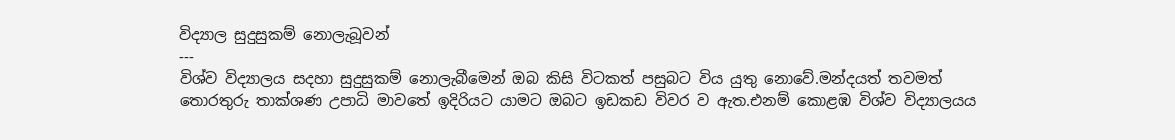විද්‍යාල සුදුසුකම් නොලැබූවන්
---
විශ්ව විද්‍යාලය සදහා සුදුසුකම් නොලැබීමෙන් ඔබ කිසි විටකත් පසුබට විය යුතු නොවේ.මන්දයත් තවමත්
තොරතුරු තාක්ශණ උපාධි මාවතේ ඉදිරියට යාමට ඔබට ඉඩකඩ විවර ව ඇත.එනම් කොළඹ විශ්ව විද්‍යාලයය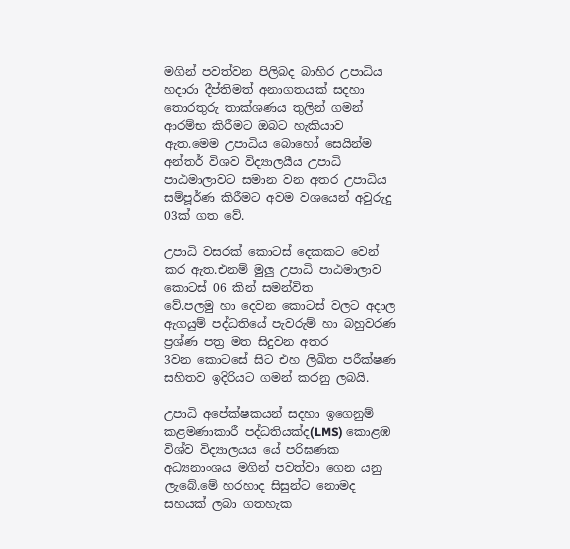මගින් පවත්වන පිලිබද බාහිර උපාධිය හදාරා දීප්තිමත් අනාගතයක් සදහා තොරතුරු තාක්ශණය තුලින් ගමන්
ආරම්භ කිරීමට ඔබට හැකියාව ඇත.මෙම උපාධිය බොහෝ සෙයින්ම අන්තර් විශව විද්‍යාලයීය උපාධි
පාඨමාලාවට සමාන වන අතර උපාධිය සම්පූර්ණ කිරීමට අවම වශයෙන් අවුරුදු 03ක් ගත වේ.

උපාධි වසරක් කොටස් දෙකකට වෙන් කර ඇත.එනම් මුලු උපාධි පාඨමාලාව කොටස් 06 කින් සමන්විත
වේ.පලමු හා දෙවන කොටස් වලට අදාල ඇගයුම් පද්ධතියේ පැවරුම් හා බහුවරණ ප්‍රශ්ණ පත්‍ර මත සිදුවන අතර
3වන කොටසේ සිට එහ ලිඛිත පරීක්ෂණ සහිතව ඉදිරියට ගමන් කරනු ලබයි.

උපාධි අපේක්ෂකයන් සදහා ඉගෙනුම් කළමණාකාරී පද්ධතියක්ද(LMS) කොළඹ විශ්ව විද්‍යාලයය යේ පරිඝණක අධ්‍යනාංශය මගින් පවත්වා ගෙන යනු ලැබේ.මේ හරහාද සිසුන්ට නොමද සහයක් ලබා ගතහැක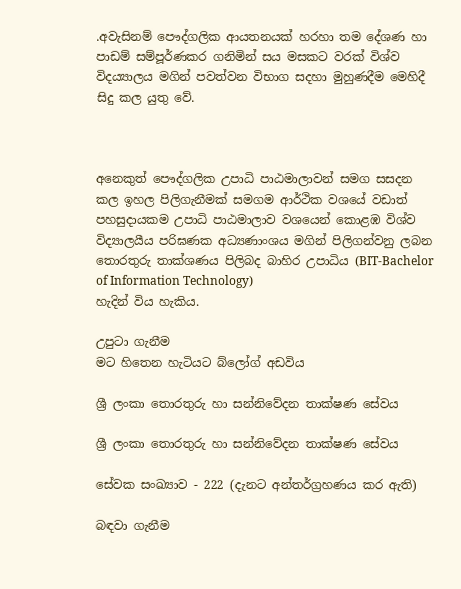.අවැසිනම් පෞද්ගලික ආයතනයක් හරහා තම දේශණ හා පාඩම් සම්පූර්ණකර ගනිමින් සය මසකට වරක් විශ්ව විදය්‍යාලය මගින් පවත්වන විභාග සදහා මුහුණදීම මෙහිදී සිදු කල යුතු වේ.



අනෙකුත් පෞද්ගලික උපාධි පාඨමාලාවන් සමග සසදන කල ඉහල පිලිගැනීමක් සමගම ආර්ථික වශයේ වඩාත් පහසුදායකම උපාධි පාඨමාලාව වශයෙන් කොළඹ විශ්ව විද්‍යාලයීය පරිඝණක අධ්‍යණාංශය මගින් පිලිගන්වනු ලබන
තොරතුරු තාක්ශණය පිලිබද බාහිර උපාධිය (BIT-Bachelor of Information Technology)
හැදින් විය හැකිය.

උපුටා ගැනීම
මට හිතෙන හැටියට බ්ලෝග් අඩවිය

ශ්‍රී ලංකා තොරතුරු හා සන්නිවේදන තාක්ෂණ සේවය

ශ්‍රී ලංකා තොරතුරු හා සන්නිවේදන තාක්ෂණ සේවය

සේවක සංඛ්‍යාව - 222 (දැනට අන්තර්ග්‍රහණය කර ඇති)

බඳවා ගැනීම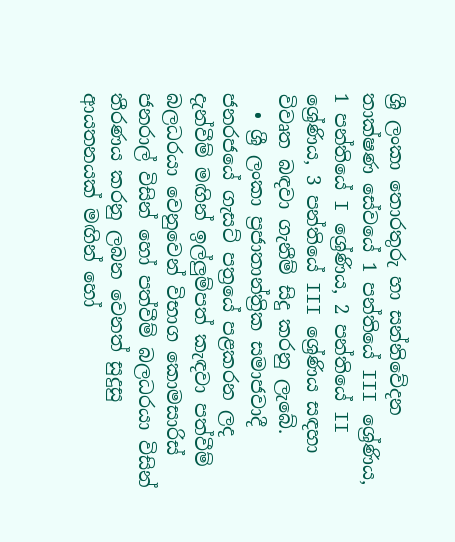ශ්‍රී ලංකා තොරතුරු හා සන්නිවේදන තාක්ෂණ සේවයේ 1 පන්තියේ III ශ්‍රේණිය, 1 පන්තියේ I ශ්‍රේණිය, 2 පන්තියේ II ශ්‍රේණිය, 3 පන්තියේ III ශ්‍රේණිය සඳහා විවෘත බඳවා ගැනීම් සිදු කරනු ලැබේ.
  • ශ්‍රී ලංකා ප්‍රජාතාන්ත්‍රික සමාජවාදී ජනරජයේ ගැසට් පත්‍රයේ පළකරන ලද දැන්වීම් මඟින් ඉල්ලුම්පත් කැඳවා පත්වීම් බලධරයා වෙනුවෙන් විභාග කොමසාරිස් ජනරාල් විසින් හෝ පත්වීම් බලධරයා විසින් තීරණය කරනු ලබන වෙනත් සුදුසු ආයතනයක් මඟින් හෝ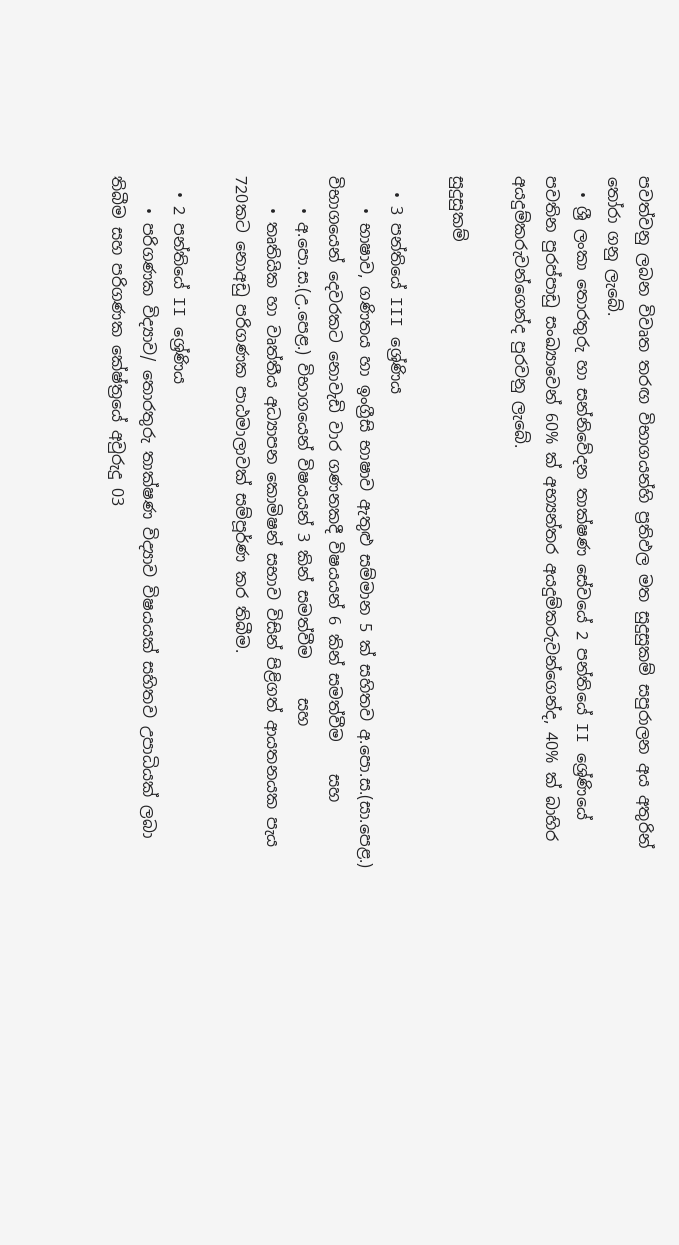පවත්වනු ලබන විවෘත තරඟ විභාගයන්හි ප්‍රතිඵල මත සුදුසුකම් සපුරාලන අය අතුරින් තෝරා ගනු ලැබේ.
  • ශ්‍රී ලංකා තොරතුරු හා සන්නිවේදන තාක්ෂණ සේවයේ 2 පන්තියේ II ශ්‍රේණියේ පවතින පුරප්පාඩු සංඛ්‍යාවෙන් 60% ක් අභ්‍යන්තර අයදුම්කරුවන්ගෙන්ද, 40% ක් බාහිර අයදුම්කරුවන්ගෙන්ද පුරවනු ලැබේ.

සුදුසුකම්

  • 3 පන්තියේ III ශ්‍රේණිය
    • භාෂාව, ගණිතය හ‍ා ඉංග්‍රීසි භාෂාව ඇතුළු සම්මාන 5 ක් සහිතව අ.පො.ස.(සා.පෙළ.) විභාගයෙන් දෙවරක‍‍‍ට නොවැඩි වාර ගණනකදී විෂයයන් 6 කින් සමත්වීම    සහ
    • අ.පො.ස.(උ.පෙළ.) විභාගයෙන් විෂයයන් 3 කින් සමත්වීම     සහ
    • තෘතියික හා වෘත්තීය අධ්‍යාපන කොමිෂන් සභාව විසින් පිළිගත් ආයතනයක පැය 720ක‍ට නොඅඩු පරිගණක පාඨමාලාවක් සම්පූර්ණ කර තිබීම.

  • 2 පන්තියේ II ශ්‍රේණිය
    • පරිගණක විද්‍යාව/ තෙ‍ාරතුරු තාක්ෂණ විද්‍යාව විෂයයක් සහිතව උපාධියක් ලබා තිබීම සහ පරිගණක කේෂ්ත්‍රයේ අවුරුදු 03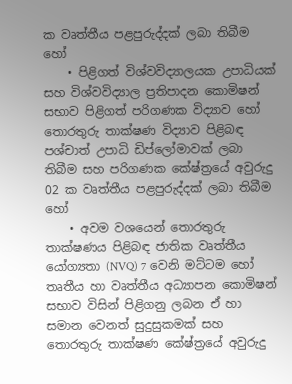ක වෘත්තීය පළපුරුද්දක් ලබා තිබීම   හෝ
    • පිළිගත් විශ්වවිද්‍යාලයක උපාධියක් සහ විශ්වවිද්‍යාල ප්‍රතිපාදන කෙ‍ාමිෂන් සභාව පිළිගත් පරිගණක විද්‍යාව හෝ තොරතුරු තාක්ෂණ විද්‍යාව පිළිබඳ පශ්චාත් උපාධි ඩිප්ලෝමාවක් ලබා තිබීම සහ පරිගණක කේෂ්ත්‍රයේ අවුරුදු 02 ක වෘත්තීය පළපුරුද්දක් ලබා තිබීම හෝ
    • අවම වශයෙන් තොරතුරු තාක්ෂණය පිළිබඳ ජාතික වෘත්තීය යෝග්‍යතා (NVQ) 7 වෙනි මට්ටම හෝ තෘතීය හා වෘත්තීය අධ්‍යාපන කෙ‍ාමිෂන් සභාව විසින් පිළිගනු ලබන ඒ හා සමාන වෙනත් සුදුසුකමක් සහ තෙ‍ාරතුරු තාක්ෂණ කේෂ්ත්‍රයේ අවුරුදු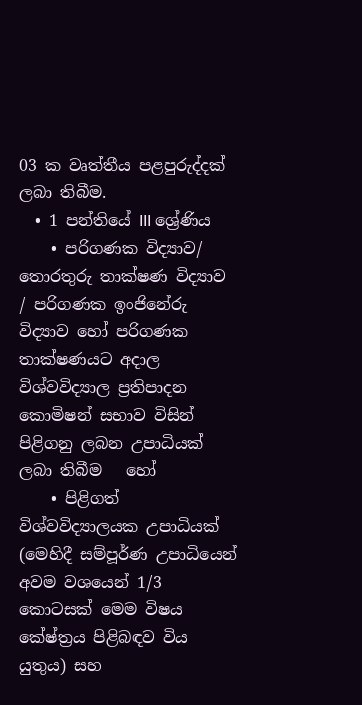03 ක වෘත්තීය පළපුරුද්දක් ලබා තිබීම.
  • 1 පන්තියේ III ශ්‍රේණිය
    • පරිගණක විද්‍යාව/ තෙ‍ාරතුරු තාක්ෂණ විද්‍යාව / පරිගණක ඉංජිනේරු විද්‍යාව හෝ පරිගණක තාක්ෂණයට අදාල විශ්වවිද්‍යාල ප්‍රතිපාදන කෙ‍ාමිෂන් සභාව විසින් පිළිගනු ලබන උපාධියක් ලබා තිබීම   හෝ
    • පිළිගත් විශ්වවිද්‍යාලයක උපාධියක් (මෙහිදී සම්පූර්ණ උපාධියෙන් අවම වශයෙන් 1/3 කොටසක් මෙම විෂය කේෂ්ත්‍රය පිළිබඳව විය යුතුය) සහ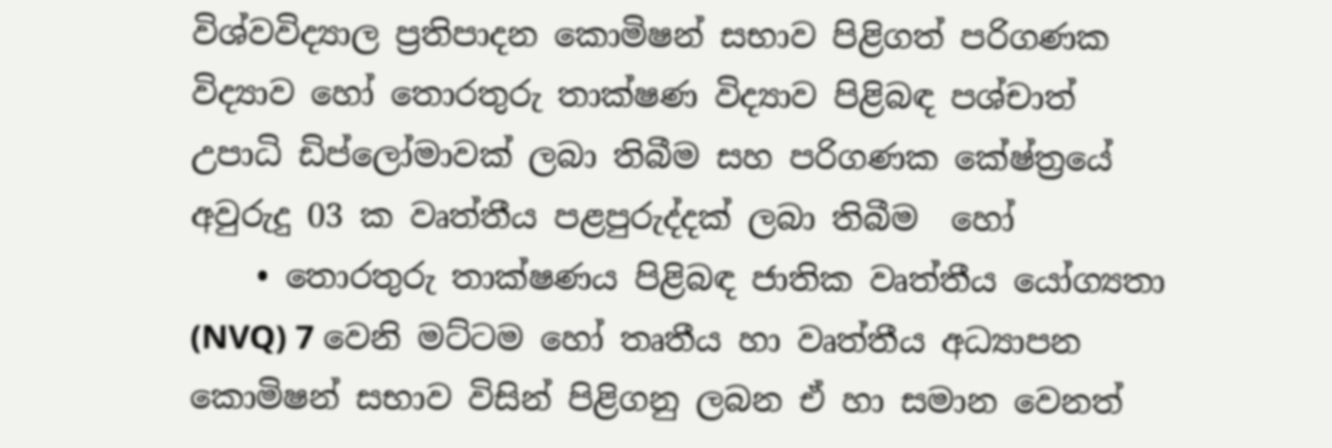විශ්වවිද්‍යාල ප්‍රතිපාදන කෙ‍ාමිෂන් සභාව පිළිගත් පරිගණක විද්‍යාව හෝ තොරතුරු තාක්ෂණ විද්‍යාව පිළිබඳ පශ්චාත් උපාධි ඩිප්ලෝමාවක් ලබා තිබීම සහ පරිගණක කේෂ්ත්‍රයේ අවුරුදු 03 ක වෘත්තීය පළපුරුද්දක් ලබා තිබීම  හෝ
    • තොරතුරු තාක්ෂණය පිළිබඳ ජාතික වෘත්තීය යෝග්‍යතා (NVQ) 7 වෙනි මට්ටම හෝ තෘතීය හා වෘත්තීය අධ්‍යාපන කෙ‍ාමිෂන් සභාව විසින් පිළිගනු ලබන ඒ හා සමාන වෙනත්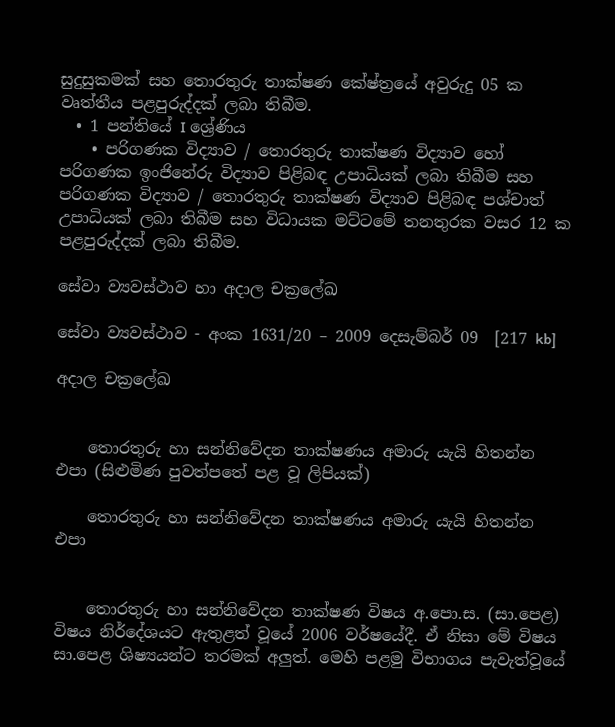සුදුසුකමක් සහ තෙ‍ාරතුරු තාක්ෂණ කේෂ්ත්‍රයේ අවුරුදු 05 ක වෘත්තීය පළපුරුද්දක් ලබා තිබීම.
  • 1 පන්තියේ I ශ්‍රේණිය
    • පරිගණක විද්‍යාව / තොරතුරු තාක්ෂණ විද්‍යාව හෝ පරිගණක ඉංජිනේරු විද්‍යාව පිළිබඳ උපාධියක් ලබා තිබීම සහ පරිගණක විද්‍යාව / තොරතුරු තාක්ෂණ විද්‍යාව පිළිබඳ පශ්චාත් උපාධියක් ලබා තිබීම සහ විධායක මට්ටමේ තනතුරක වසර 12 ක පළපුරුද්දක් ලබා තිබීම.

සේවා ව්‍යවස්ථාව හා අදාල චක්‍රලේඛ

සේවා ව්‍යවස්ථාව - අංක 1631/20 – 2009 දෙසැම්බර් 09  [217 kb]

අදාල චක්‍රලේඛ


    තොරතුරු හා සන්නිවේදන තාක්ෂණය අමාරු යැයි හිතන්න එපා (සිළුමිණ පුවත්පතේ පළ වූ ලිපියක්)

    තොරතුරු හා සන්නිවේදන තාක්ෂණය අමාරු යැයි හිතන්න එපා


    තොරතුරු හා සන්නිවේදන තාක්ෂණ විෂය අ.පො.ස. (සා.පෙළ) විෂය නිර්දේශයට ඇතුළත් වූයේ 2006 වර්ෂයේදී. ඒ නිසා මේ විෂය සා.පෙළ ශිෂ්‍යයන්ට තරමක් අලුත්. මෙහි පළමු විභාගය පැවැත්වූයේ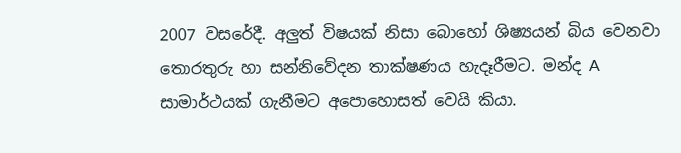2007 වසරේදී. අලුත් විෂයක් නිසා බොහෝ ශිෂ්‍යයන් බිය වෙනවා තොරතුරු හා සන්නිවේදන තාක්ෂණය හැදෑරීමට. මන්ද A සාමාර්ථයක් ගැනීමට අපොහොසත් වෙයි කියා.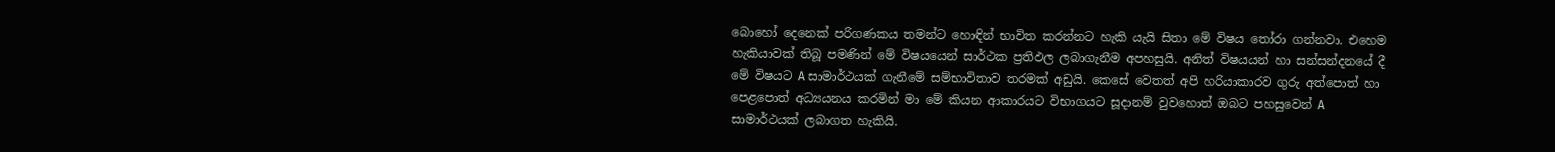බොහෝ දෙනෙක් පරිගණකය තමන්ට හොඳින් භාවිත කරන්නට හැකි යැයි සිතා මේ විෂය තෝරා ගන්නවා. එහෙම හැකියාවක් තිබූ පමණින් මේ විෂයයෙන් සාර්ථක ප්‍රතිඵල ලබාගැනීම අපහසුයි. අනිත් විෂයයන් හා සන්සන්දනයේ දී මේ විෂයට A සාමාර්ථයක් ගැනීමේ සම්භාවිතාව තරමක් අඩුයි. කෙසේ වෙතත් අපි හරියාකාරව ගුරු අත්පොත් හා පෙළපොත් අධ්‍යයනය කරමින් ‍මා මේ කියන ආකාරයට විභාගයට සූදානම් වුවහොත් ඔබට පහසුවෙන් A සාමාර්ථයක් ලබාගත හැකියි.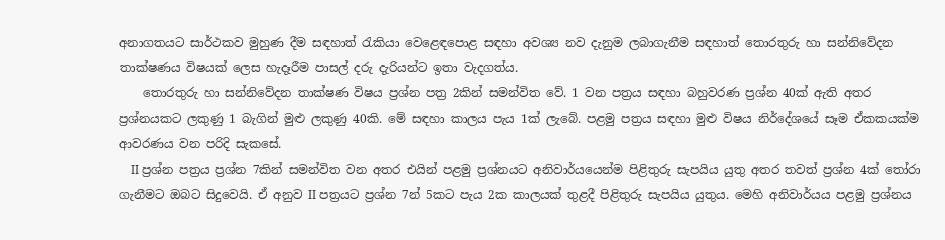අනාගතයට සාර්ථකව මුහුණ දීම සඳහාත් රැකියා වෙළෙඳපොළ සඳහා අවශ්‍ය නව දැනුම ලබාගැනීම සඳහාත් තොරතුරු හා සන්නිවේදන තාක්ෂණය විෂයක් ලෙස හැදෑරීම පාසල් දරු දැරියන්ට ඉතා වැදගත්ය.
    තොරතුරු හා සන්නිවේදන තාක්ෂණ විෂය ප්‍රශ්න පත්‍ර 2කින් සමන්විත වේ. 1 වන පත්‍රය සඳහා බහුවරණ ප්‍රශ්න 40ක් ඇති අතර ප්‍රශ්නයකට ලකුණු 1 බැගින් මුළු ලකුණු 40කි. මේ සඳහා කාලය පැය 1ක් ලැබේ. පළමු පත්‍රය සඳහා මුළු විෂය නිර්දේශයේ සෑම ඒකකයක්ම ආවරණය වන පරිදි සැකසේ.
    II ප්‍රශ්න පත්‍රය ප්‍රශ්න 7කින් සමන්විත වන අතර එයින් පළමු ප්‍රශ්නයට අනිවාර්යයෙන්ම පිළිතුරු සැපයිය යුතු අතර තවත් ප්‍රශ්න 4ක් තෝරා ගැනීමට ඔබට සිදුවෙයි. ඒ අනුව II පත්‍රයට ප්‍රශ්න 7න් 5කට පැය 2ක කාලයක් තුළදී පිළිතුරු සැපයිය යුතුය. මෙහි අනිවාර්ය‍ය පළමු ප්‍රශ්නය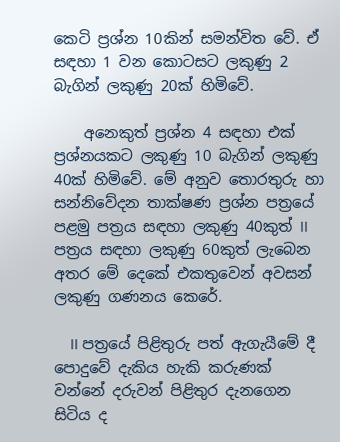කෙටි ප්‍රශ්න 10කින් සමන්විත වේ. ඒ සඳහා 1 වන කොටසට ලකුණු 2 බැගින් ලකුණු 20ක් හිමිවේ.

    අනෙකුත් ප්‍රශ්න 4 සඳහා එක් ප්‍රශ්නයකට ලකුණු 10 බැගින් ලකුණු 40ක් හිමිවේ. මේ අනුව තොරතුරු හා සන්නිවේදන තාක්ෂණ ප්‍රශ්න පත්‍රයේ පළමු පත්‍රය සඳහා ලකුණු 40කුත් II පත්‍රය සඳහා ලකුණු 60කුත් ලැබෙන අතර මේ දෙකේ එකතුවෙන් අවසන් ලකුණු ගණනය කෙරේ.

    II පත්‍රයේ පිළිතුරු පත් ඇගැයීමේ දී පොදුවේ දැකිය හැකි කරුණක් වන්නේ දරුවන් පිළිතුර දැනගෙන සිටිය ද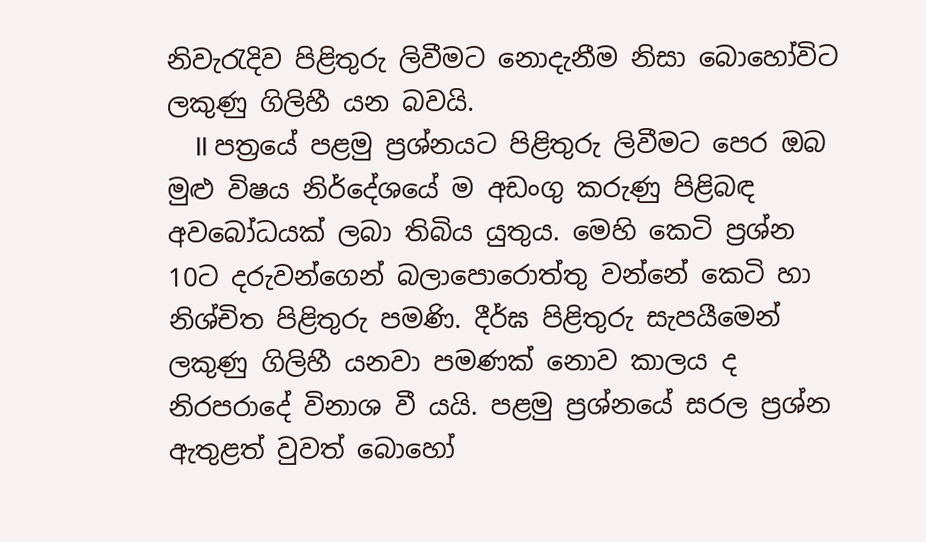නිවැරැදිව පිළිතුරු ලිවීමට නොදැනීම නිසා බොහෝවිට ලකුණු ගිලිහී යන බවයි.
    II පත්‍රයේ පළමු ප්‍රශ්නයට පිළිතුරු ලිවීමට පෙර ඔබ මුළු විෂය නිර්දේශයේ ම අඩංගු කරුණු පිළිබඳ අවබෝධයක් ලබා තිබිය යුතුය. මෙහි කෙටි ප්‍රශ්න 10ට දරුවන්ගෙන් බලාපොරොත්තු වන්නේ කෙටි හා නිශ්චිත පිළිතුරු පමණි. දීර්ඝ පිළිතුරු සැපයීමෙන් ලකුණු ගිලිහී යනවා පමණක් නොව කාලය ද නිරපරාදේ විනාශ වී යයි. පළමු ප්‍රශ්නයේ සරල ප්‍රශ්න ඇතුළත් වුවත් බොහෝ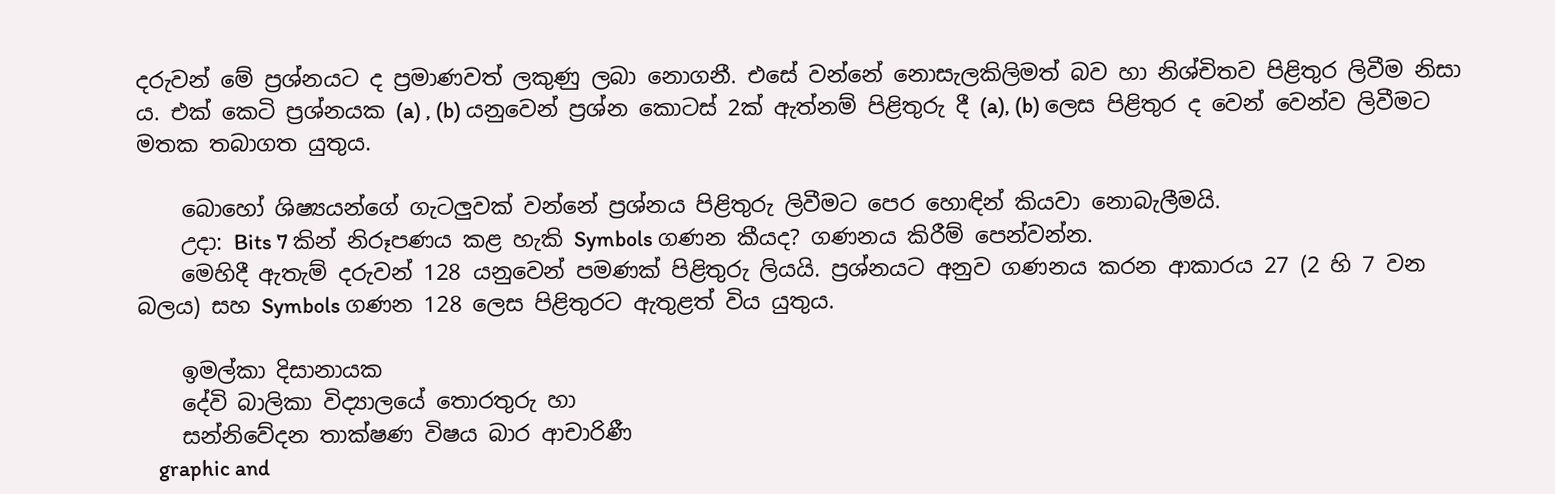දරුවන් මේ ප්‍රශ්නයට ද ප්‍රමාණවත් ලකුණු ලබා නොගනී. එසේ වන්නේ නොසැලකිලිමත් බව හා නිශ්චිතව පිළිතුර ලිවීම නිසා ය. එක් කෙටි ප්‍රශ්නයක (a) , (b) යනුවෙන් ප්‍රශ්න‍ කොටස් 2ක් ඇත්නම් පිළිතුරු දී (a), (b) ලෙස පිළිතුර ද වෙන් වෙන්ව ලිවීමට මතක තබාගත යුතුය.

    බොහෝ ශිෂ්‍යයන්ගේ ගැටලුවක් වන්නේ ප්‍රශ්නය පිළිතුරු ලිවීමට පෙර හොඳින් කියවා නොබැලීමයි.
    උදා: Bits 7 කින් නිරූපණය කළ හැකි Symbols ගණන කීයද? ගණනය කිරීම් පෙන්වන්න.
    මෙහිදී ඇතැම් දරුවන් 128 යනුවෙන් පමණක් පිළිතුරු ලියයි. ප්‍රශ්නයට අනුව ගණනය කරන ආකාරය 27 (2 හි 7 වන බලය) සහ Symbols ගණන 128 ලෙස පිළිතුරට ඇතුළත් විය යුතුය.

    ඉමල්කා දිසානායක
    දේවි බාලිකා විද්‍යාලයේ තොරතුරු හා
    සන්නිවේදන තාක්ෂණ විෂය බාර ආචාරිණී
    graphic and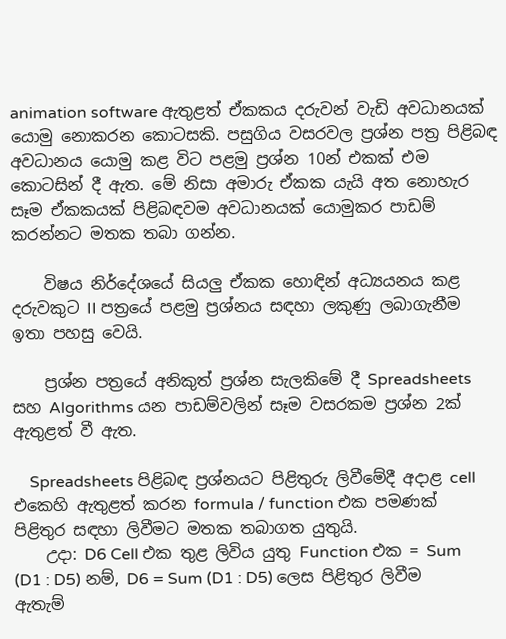animation software ඇතුළත් ඒකකය දරුවන් වැඩි අවධානයක් යොමු නොකරන කොටසකි. පසුගිය වසරවල ප්‍රශ්න පත්‍ර පිළිබඳ අවධානය යොමු කළ විට පළමු ප්‍රශ්න 10න් එකක් එම කොටසින් දී ඇත. මේ නිසා අමාරු ඒකක යැයි අත නොහැර සෑම ඒකකයක් පිළිබඳවම අවධානයක් යොමුකර පාඩම් කරන්නට ‍මතක තබා ගන්න.

    විෂය නිර්දේශයේ සියලු ඒකක හොඳින් අධ්‍යයනය කළ දරුවකුට II පත්‍රයේ පළමු ප්‍රශ්නය සඳහා ලකුණු ලබාගැනීම ඉතා පහසු වෙයි.

    ප්‍රශ්න පත්‍රයේ අනිකුත් ප්‍රශ්න සැලකිමේ දී Spreadsheets සහ Algorithms යන පාඩම්වලින් සෑම වසරකම ප්‍රශ්න 2ක් ඇතුළත් වී ඇත.

    Spreadsheets පිළිබඳ ප්‍රශ්නයට පිළිතුරු ලිවීමේදී අදාළ cell එකෙහි ඇතුළත් කරන formula / function එක පමණක් පිළිතුර සඳහා ලිවීමට මතක තබාගත යුතුයි.
    උදා: D6 Cell එක තුළ ලිවිය යුතු Function එක = Sum (D1 : D5) නම්, D6 = Sum (D1 : D5) ලෙස පිළිතුර ලිවීම ඇතැම්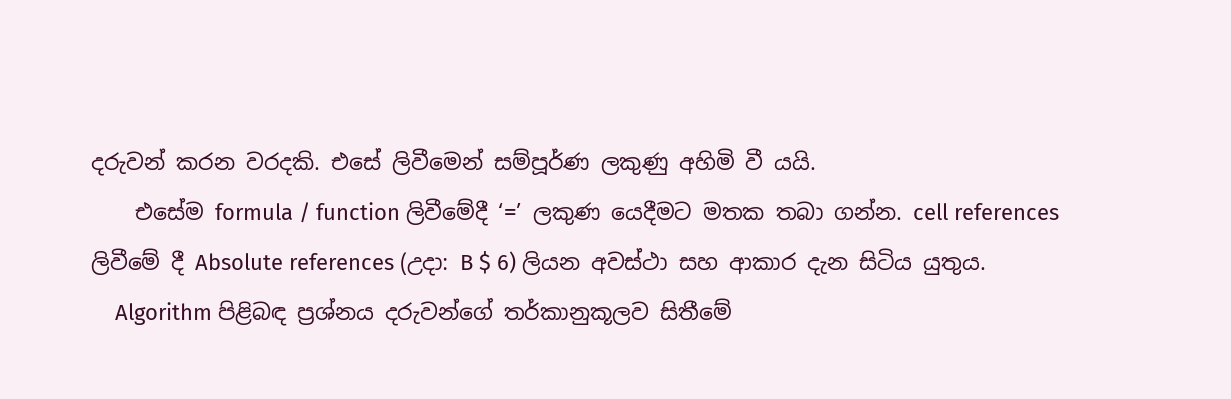දරුවන් කරන වරදකි. එසේ ලිවීමෙන් සම්පූර්ණ ලකුණු අහිමි වී යයි.
    එසේම formula / function ලිවීමේදී ‘=’ ලකුණ යෙදීමට මතක තබා ගන්න. cell references ලිවීමේ දී Absolute references (උදා: B $ 6) ලියන අවස්ථා සහ ආකාර දැන සිටිය යුතුය.
    Algorithm පිළිබඳ ප්‍රශ්නය දරුවන්ගේ තර්කානුකූලව සිතීමේ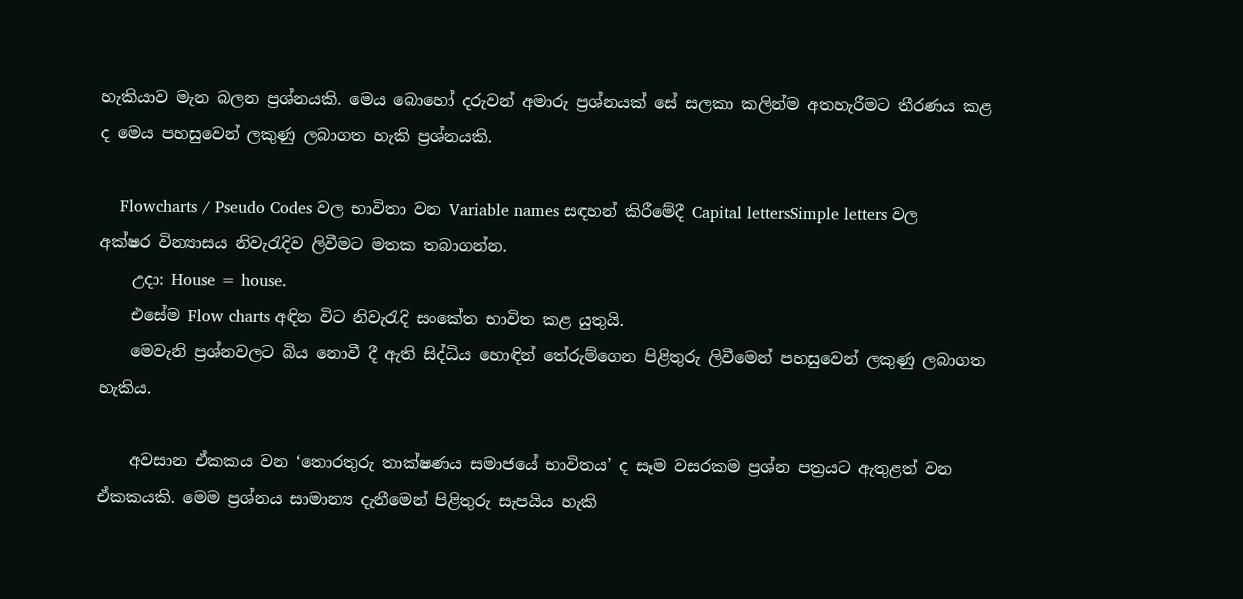හැකියාව මැන බලන ප්‍රශ්නයකි. මෙය බො‍හෝ දරුවන් අමාරු ප්‍රශ්නයක් සේ සලකා කලින්ම අතහැරීමට තීරණය කළ ද මෙය පහසුවෙන් ලකුණු ලබාගත හැකි ප්‍රශ්නයකි.

    Flowcharts / Pseudo Codes වල භාවිතා වන Variable names සඳහන් කිරීමේදී Capital lettersSimple letters වල අක්ෂර වින්‍යාසය නිවැරැදිව ලිවීමට මතක තබාගන්න.
    උදා: House = house.
    එසේම Flow charts අඳින විට නිවැරැදි සංකේත භාවිත කළ යුතුයි.
    මෙවැනි ප්‍රශ්නවලට බිය නොවී දී ඇති සිද්ධිය හොඳින් තේරුම්ගෙන පිළිතුරු ලිවීමෙන් පහසුවෙන් ලකුණු ලබාගත හැකිය.

    අවසාන ඒකකය වන ‘තොරතුරු තාක්ෂණය සමාජයේ භාවිතය’ ද සෑම වසරකම ප්‍රශ්න පත්‍රයට ඇතුළත් වන ඒකකයකි. මෙම ප්‍රශ්නය සාමාන්‍ය දැනීමෙන් පිළිතුරු සැපයිය හැකි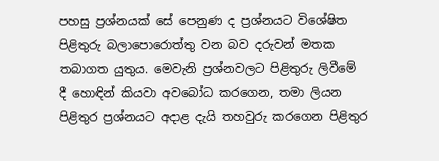පහසු ප්‍රශ්නයක් සේ පෙනුණ ද ප්‍රශ්නයට විශේෂිත පිළිතුරු බලාපොරොත්තු වන බව දරුවන් මතක තබාගත යුතුය. මෙවැනි ප්‍රශ්නවලට පිළිතුරු ලිවීමේ දී හොඳින් කියවා අවබෝධ කරගෙන, තමා ලියන පිළිතුර ප්‍රශ්නයට අදාළ දැයි තහවුරු කරගෙන පිළිතුර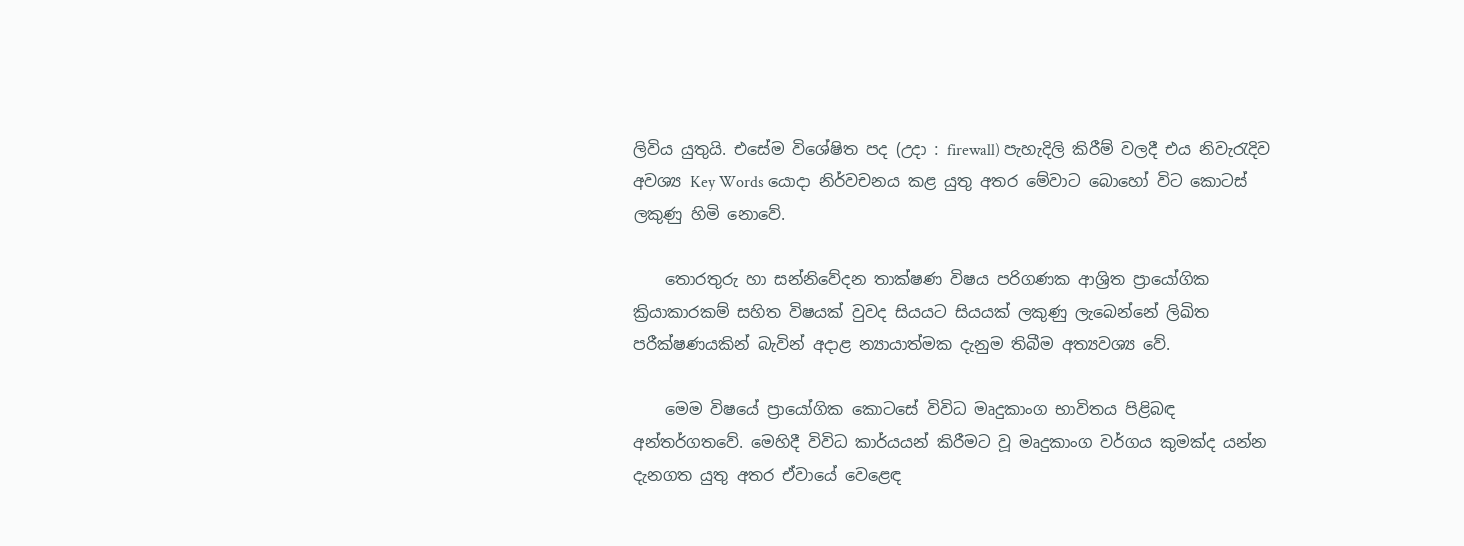ලිවිය යුතුයි. එසේම විශේෂිත පද (උදා : firewall) පැහැදිලි කිරීම් වලදී එය නිවැරැදිව අවශ්‍ය Key Words යොදා නිර්වචනය කළ යුතු අතර මේවාට බොහෝ විට කොටස් ලකුණු හිමි නොවේ.

    තොරතුරු හා සන්නිවේදන තාක්ෂණ විෂය පරිගණක ආශ්‍රිත ප්‍රායෝගික ක්‍රියාකාරකම් සහිත විෂයක් වුවද සියයට සියයක් ලකුණු ලැබෙන්නේ ලිඛිත පරීක්ෂණයකින් බැවින් අදාළ න්‍යායාත්මක දැනුම තිබීම අත්‍යවශ්‍ය වේ.

    මෙම විෂයේ ප්‍රායෝගික කොටසේ විවිධ මෘදුකාංග භාවිතය පිළිබඳ අන්තර්ගතවේ. මෙහිදී විවිධ කාර්යයන් කිරීමට වූ මෘදුකාංග වර්ගය කුමක්ද යන්න දැනගත යුතු අතර ඒවායේ වෙළෙඳ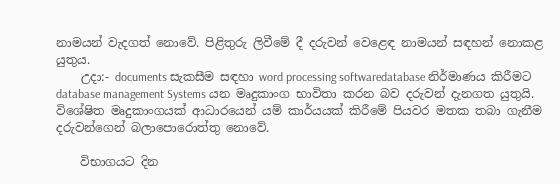නාමයන් වැදගත් නොවේ. පිළිතුරු ලිවීමේ දී දරුවන් වෙළෙඳ නාමයන් සඳහන් නොකළ යුතුය.
    උදා:- documents සැකසීම සඳහා word processing softwaredatabase නිර්මාණය කිරීමට database management Systems යන මෘදුකාංග භාවිතා කරන බව දරුවන් දැනගත යුතුයි. විශේෂිත මෘදුකාංගයක් ආධාරයෙන් යම් කාර්යයක් කිරීමේ පියවර මතක තබා ගැනීම දරුවන්ගෙන් බලාපොරොත්තු නොවේ.

    විභාගයට දින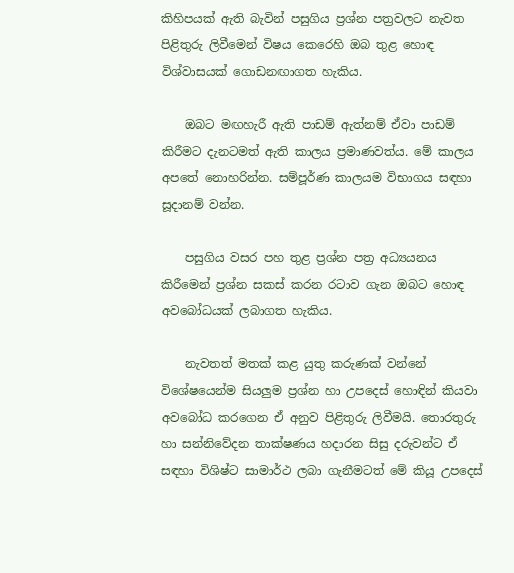කිහිපයක් ඇති බැවින් පසුගිය ප්‍රශ්න පත්‍රවලට නැවත පිළිතුරු ලිවීමෙන් විෂය කෙරෙහි ඔබ තුළ හොඳ විශ්වාසයක් ගොඩනඟාගත හැකිය.

    ඔබට මඟහැරී ඇති පාඩම් ඇත්නම් ඒවා පාඩම් කිරීමට දැනටමත් ඇති කාලය ප්‍රමාණවත්ය. මේ කාලය අපතේ නොහරින්න. සම්පූර්ණ කාලයම විභාගය සඳහා සූදානම් වන්න.

    පසුගිය වසර පහ තුළ ප්‍රශ්න පත්‍ර අධ්‍යයනය කිරීමෙන් ප්‍රශ්න සකස් කරන රටාව ගැන ඔබට හොඳ අවබෝධයක් ලබාගත හැකිය.

    නැවතත් මතක් කළ යුතු කරුණක් වන්නේ විශේෂයෙන්ම සියලුම ප්‍රශ්න හා උපදෙස් හොඳින් කියවා අවබෝධ කරගෙන ඒ අනුව පිළිතුරු ලිවීමයි. තොරතුරු හා සන්නිවේදන තාක්ෂණය හදාරන සිසු දරුවන්ට ඒ සඳහා විශිෂ්ට සාමාර්ථ ලබා ගැනීමටත් මේ කියූ උපදෙස්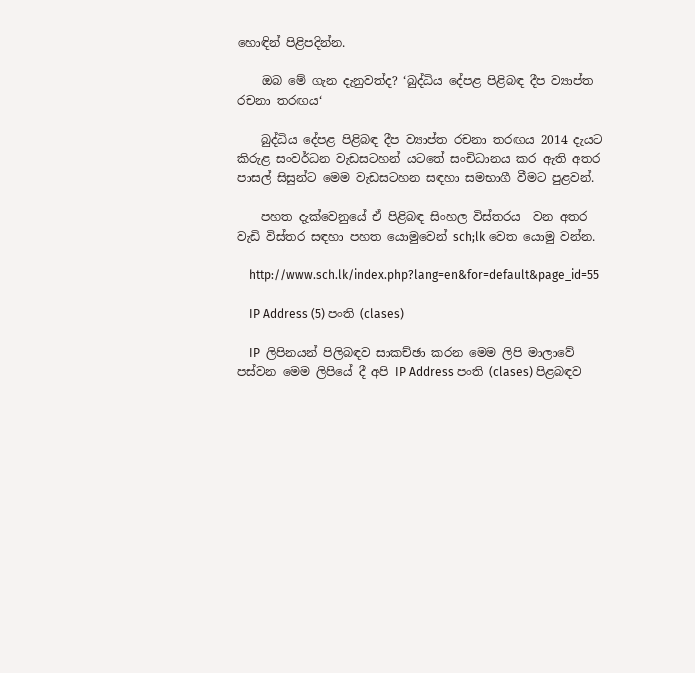හොඳින් පිළිපදින්න.

    ඔබ මේ ගැන දැනුවත්ද? ‘බුද්ධිය දේපළ පිළිබඳ දීප ව්‍යාප්ත රචනා තරඟය‘

    බුද්ධිය දේපළ පිළිබඳ දීප ව්‍යාප්ත රචනා තරඟය 2014 දැයට කිරුළ සංවර්ධන වැඩසටහන් යටතේ සංචිධානය කර ඇති අතර පාසල් සිසුන්ට මෙම වැඩසටහන සඳහා සමභාගී වීමට පුළවන්.

    පහත දැක්වෙනුයේ ඒ පිළිබඳ සිංහල විස්තරය  වන අතර වැඩි විස්තර සඳහා පහත යොමුවෙන් sch;lk වෙත යොමු වන්න.

    http://www.sch.lk/index.php?lang=en&for=default&page_id=55

    IP Address (5) පංති (clases)

    IP  ලිපිනයන් පිලිබඳව සාකච්ඡා කරන මෙම ලිපි මාලාවේ පස්වන මෙම ලිපියේ දී අපි IP Address පංති (clases) පිළබඳව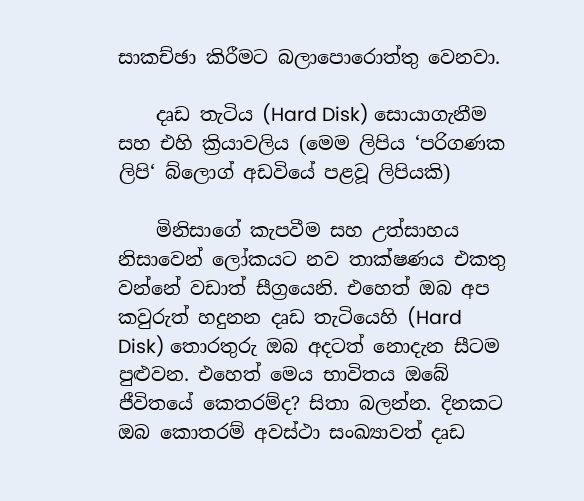සාකච්ඡා කිරීමට බලාපොරොත්තු වෙනවා.

    දෘඩ තැටිය (Hard Disk) සොයාගැනීම සහ එහි ක්‍රියාවලිය (මෙම ලිපිය ‘පරිගණක ලිපි‘ බ්ලොග් අඩවියේ පළවූ ලිපියකි)

    මිනිසාගේ කැපවීම සහ උත්සාහය නිසාවෙන් ලෝකයට නව තාක්ෂණය එකතු වන්නේ වඩාත් සීග්‍රයෙනි. එහෙත් ඔබ අප කවුරුත් හදුනන දෘඩ තැටියෙහි (Hard Disk) තොරතුරු ඔබ අදටත් නොදැන සීටම පුළුවන. එහෙත් මෙය භාවිතය ඔබේ ජීවිතයේ කෙතරම්ද? සිතා බලන්න. දිනකට ඔබ කොතරම් අවස්ථා සංඛ්‍යාවත් දෘඩ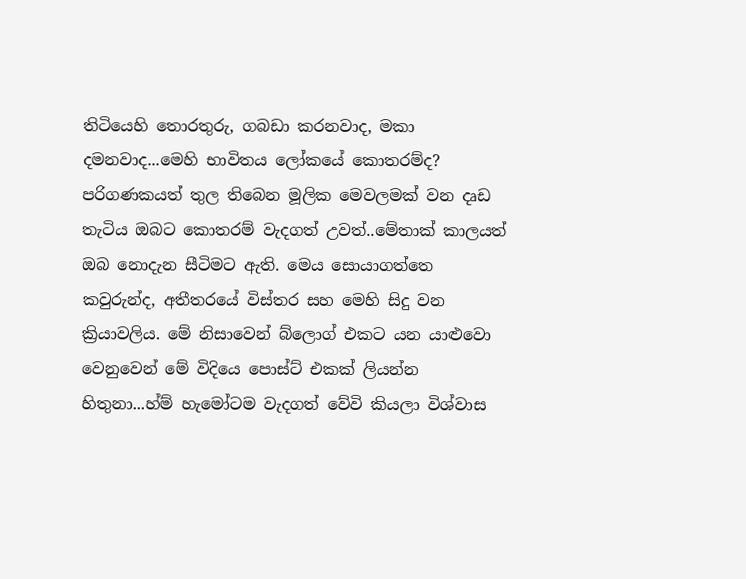තිටියෙහි තොරතුරු, ගබඩා කරනවාද, මකා දමනවාද...මෙහි භාවිතය ලෝකයේ කොතරම්ද? පරිගණකයත් තුල තිබෙන මූලික මෙවලමක් වන දෘඩ තැටිය ඔබට කොතරම් වැදගත් උවත්..මේතාක් කාලයත් ඔබ නොදැන සීටිමට ඇති. මෙය සොයාගත්තෙ කවුරුන්ද, අතීතරයේ විස්තර සහ මෙහි සිදු වන ක්‍රියාවලිය. මේ නිසාවෙන් බ්ලොග් එකට යන යාළුවො වෙනුවෙන් මේ විදියෙ පොස්ට් එකක් ලියන්න හිතුනා...හ්ම් හැමෝටම වැදගත් වේවි කියලා විශ්වාස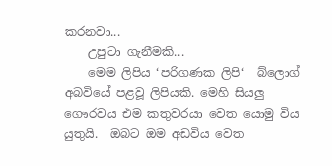කරනවා...
    උපුටා ගැනීමකි...
    මෙම ලිපිය ‘පරිගණක ලිපි‘  බ්ලොග් අබවියේ පළවූ ලිපියකි. මෙහි සියලු ගෞරවය එම කතුවරයා වෙත යොමු විය යුතුයි.  ඔබට ඔම අඩවිය වෙත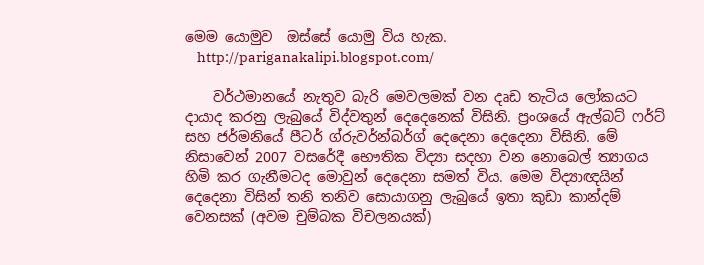මෙම යොමුව  ඔස්සේ යොමු විය හැක.
    http://pariganakalipi.blogspot.com/

    වර්ථමානයේ නැතුව බැරි මෙවලමක් වන දෘඩ තැටිය ලෝකයට දායාද කරනු ලැබුයේ විද්වතුන් දෙදෙනෙක් විසිනි. ප්‍රංශයේ ඇල්බට් ෆර්ට් සහ ජර්මනියේ පීටර් ග්රුවර්න්බර්ග් දෙදෙනා දෙදෙනා විසිනි. මේ නිසාවෙන් 2007 වසරේදී භෞතික විද්‍යා සදහා වන නොබෙල් ත්‍යාගය හිමි කර ගැනීමටද මොවුන් දෙදෙනා සමත් විය. මෙම විද්‍යාඥයින් දෙදෙනා විසින් තනි තනිව සොයාගනු ලැබුයේ ඉතා කුඩා කාන්දම් වෙනසක් (අවම චුම්බක විචලනයක්)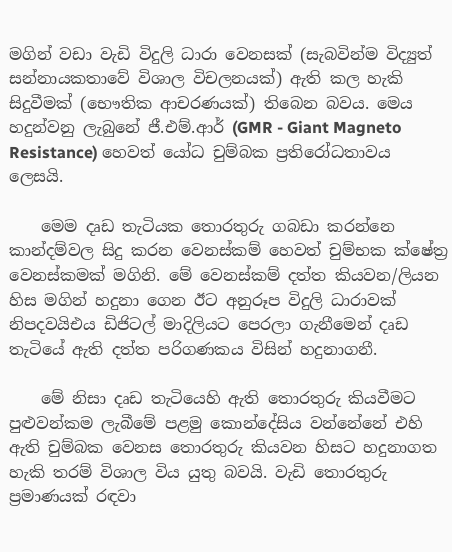මගින් වඩා වැඩි විදුලි ධාරා වෙනසක් (සැබවින්ම විද්‍යුත් සන්නායකතාවේ විශාල විචලනයක්) ඇති කල හැකි සිදුවීමක් (භෞතික ආචරණයක්) තිබෙන බවය. මෙය හදුන්වනු ලැබුනේ ජී.එම්.ආර් (GMR - Giant Magneto Resistance) හෙවත් යෝධ චුම්බක ප්‍රතිරෝධතාවය ලෙසයි.

    මෙම දෘඩ තැටියක තොරතුරු ගබඩා කරන්නෙ කාන්දම්වල සිදු කරන වෙනස්කම් හෙවත් චුම්භක ක්ෂේත්‍ර වෙනස්කමක් මගිනි. මේ වෙනස්කම් දත්ත කියවන/ලියන හිස මගින් හදුනා ගෙන ඊට අනුරූප විදුලි ධාරාවක් නිපදවයිඑය ඩිජිටල් මාදිලියට පෙරලා ගැනීමෙන් දෘඩ තැටියේ ඇති දත්ත පරිගණකය විසින් හදුනාගනී.

    මේ නිසා දෘඩ තැටියෙහි ඇති තොරතුරු කියවීමට පුළුවන්කම ලැබීමේ පළමු කොන්දේසිය වන්නේනේ එහි ඇති චුම්බක වෙනස තොරතුරු කියවන හිසට හදුනාගත හැකි තරම් විශාල විය යුතු බවයි. වැඩි තොරතුරු ප්‍රමාණයක් රඳවා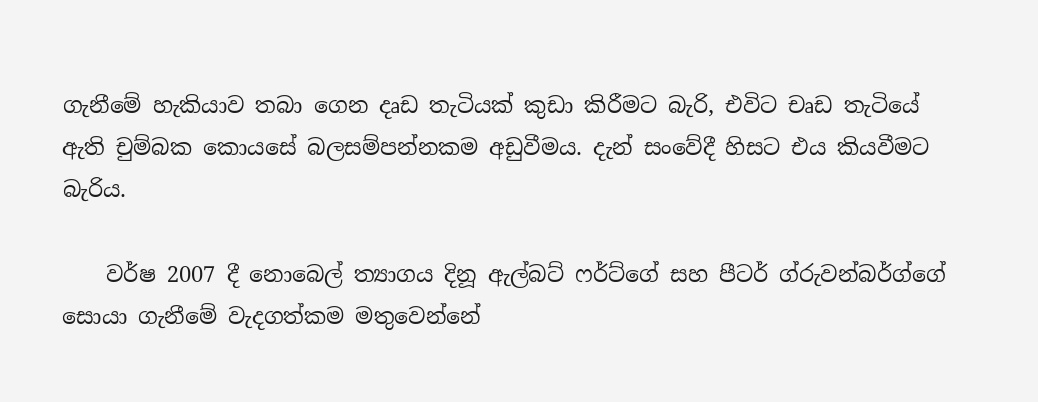ගැනීමේ හැකියාව තබා ගෙන දෘඩ තැටියක් කුඩා කිරීමට බැරි, එවිට චෘඩ තැටියේ ඇති චුම්බක කොයසේ බලසම්පන්නකම අඩුවීමය. දැන් සංවේදී හිසට එය කියවීමට බැරිය.

    වර්ෂ 2007 දී නොබෙල් ත්‍යාගය දිනූ ඇල්බට් ෆර්ට්ගේ සහ පීටර් ග්රුවන්බර්ග්ගේ සොයා ගැනීමේ වැදගත්කම මතුවෙන්නේ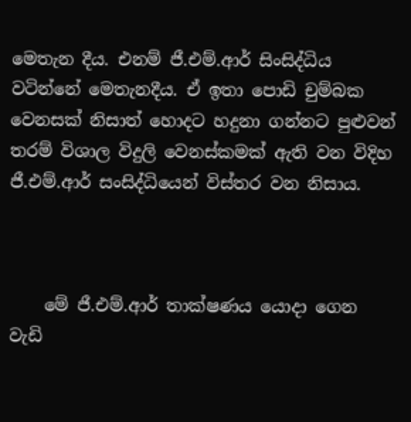මෙතැන දීය. එනම් ජී.එම්.ආර් සිංසිද්ධිය වටින්නේ මෙතැනදීය. ඒ ඉතා පොඩි චුම්බක වෙනසක් නිසාත් හොදට හදුනා ගන්නට පුළුවන් තරම් විශාල විදුලි වෙනස්කමක් ඇති වන විදිහ ජී.එම්.ආර් සංසිද්ධියෙන් විස්තර වන නිසාය.



    මේ ජී.එම්.ආර් තාක්ෂණය යොදා ගෙන වැඩි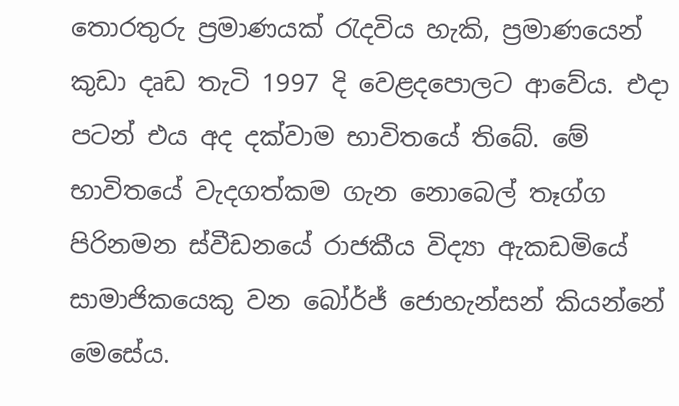තොරතුරු ප්‍රමාණයක් රැදවිය හැකි, ප්‍රමාණයෙන් කුඩා දෘඩ තැටි 1997 දි වෙළදපොලට ආවේය. එදා පටන් එය අද දක්වාම භාවිතයේ තිබේ. මේ භාවිතයේ වැදගත්කම ගැන නොබෙල් තෑග්ග පිරිනමන ස්වීඩනයේ රාජකීය විද්‍යා ඇකඩමියේ සාමාජිකයෙකු වන බෝර්ජ් ජොහැන්සන් කියන්නේ මෙසේය.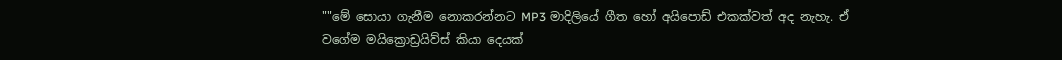""මේ සොයා ගැනීම නොකරන්නට MP3 මාදිලියේ ගීත හෝ අයිපොඩ් එකක්වත් අද නැහැ. ඒ වගේම මයික්‍රොඩ්‍රයිව්ස් කියා දෙයක්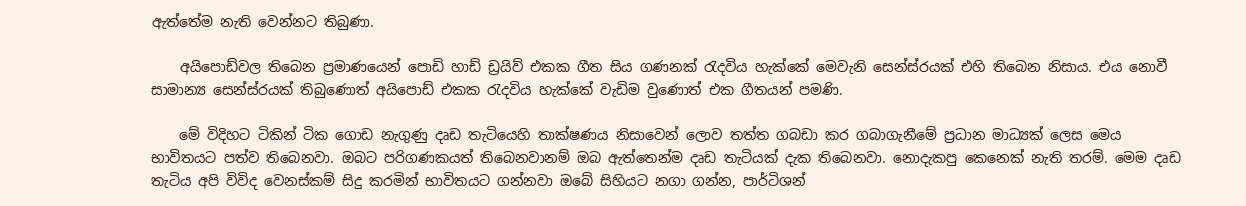ඇත්තේම නැති වෙන්නට තිබුණා.

    අයිපොඩ්වල තිබෙන ප්‍රමාණයෙන් පොඩි හාඩ් ඩ්‍රයිව් එකක ගීත සිය ගණනක් රැදවිය හැක්කේ මෙවැනි සෙන්ස්රයක් එහි තිබෙන නිසාය. එය නොවී සාමාන්‍ය සෙන්ස්රයක් තිබුණොත් අයිපොඩ් එකක රැදවිය හැක්කේ වැඩිම වුණොත් එක ගීතයන් පමණි.

    මේ විදිහට ටිකින් ටික ගොඩ නැගුණු දෘඩ තැටියෙහි තාක්ෂණය නිසාවෙන් ලොව තත්ත ගබඩා කර ගබාගැනීමේ ප්‍රධාන මාධ්‍යක් ලෙස මෙය භාවිතයට පත්ව තිබෙනවා. ඔබට පරිගණකයත් තිබෙනවානම් ඔබ ඇත්තෙන්ම දෘඩ තැටියක් දැක තිබෙනවා. නොදැකපු කෙනෙක් නැති තරම්. මෙම දෘඩ තැටිය අපි විවිද වෙනස්කම් සිදු කරමින් භාවිතයට ගන්නවා ඔබේ සිහියට නගා ගන්න, පාර්ටිශන්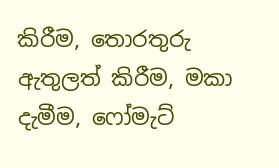කිරීම, තොරතුරු ඇතුලත් කිරීම, මකා දැමීම, ෆෝමැට්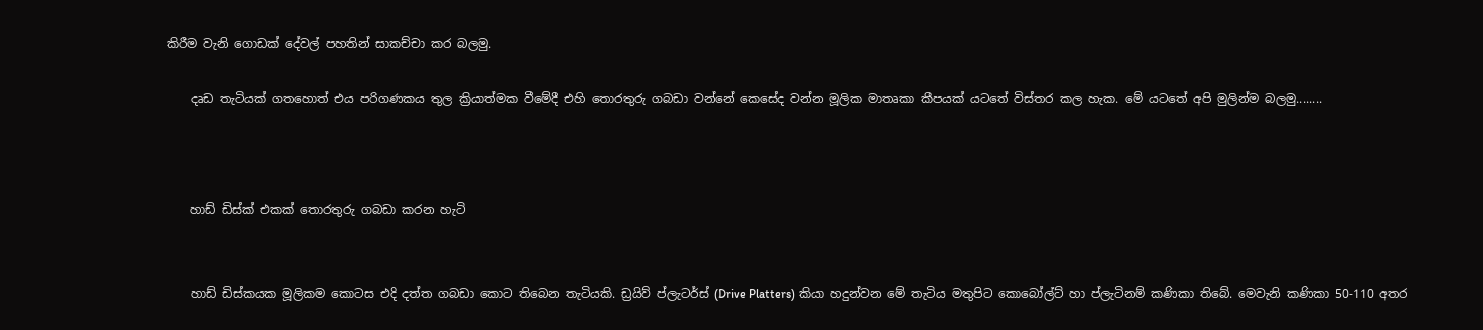කිරීම වැනි ගොඩක් දේවල් පහතින් සාකච්චා කර බලමු.

    දෘඩ තැටියක් ගතහොත් එය පරිගණකය තුල ක්‍රියාත්මක වීමේදී එහි තොරතුරු ගබඩා වන්නේ කෙසේද වන්න මූලික මාතෘකා කීපයක් යටතේ විස්තර කල හැක. මේ යටතේ අපි මුලින්ම බලමු........



    හාඩ් ඩිස්ක් එකක් තොරතුරු ගබඩා කරන හැටි


    හාඩ් ඩිස්කයක මූලිකම කොටස එදි දත්ත ගබඩා කොට තිබෙන තැටියකි. ඩ්‍රයිව් ප්ලැටර්ස් (Drive Platters) කියා හදුන්වන මේ තැටිය මතුපිට කොබෝල්ට් හා ප්ලැටිනම් කණිකා තිබේ. මෙවැනි කණිකා 50-110 අතර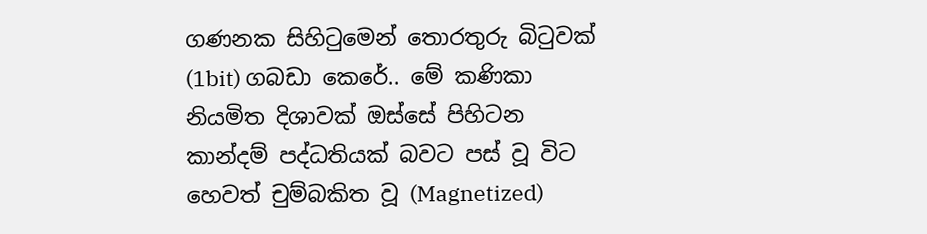ගණනක සිහිටුමෙන් තොරතුරු බිටුවක් (1bit) ගබඩා කෙරේ.. මේ කණිකා නියමිත දිශාවක් ඔස්සේ පිහිටන කාන්දම් පද්ධතියක් බවට පස් වූ විට හෙවත් චුම්බකිත වූ (Magnetized)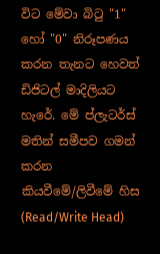විට මේවා බිටු "1" හෝ "0" නිරූපණය කරන තැනට හෙවත් ඩිජිටල් මාදිලියට හැරේ. මේ ප්ලැටර්ස් මතින් සමීපව ගමන් කරන කියවීමේ/ලිවීමේ හිස (Read/Write Head)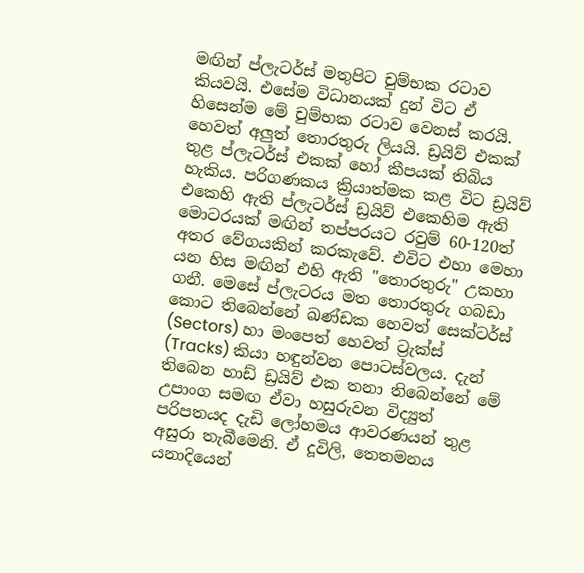මඟින් ප්ලැටර්ස් මතුපිට චුම්භක රටාව කියවයි. එසේම විධානයක් දුන් විට ඒ හිසෙන්ම මේ චුම්භක රටාව වෙනස් කරයි. හෙවත් අලුත් තොරතුරු ලියයි. ඩ්‍රයිව් එකක්  තුළ ප්ලැටර්ස් එකක් හෝ කීපයක් තිබිය හැකිය. පරිගණකය ක්‍රියාත්මක කළ විට ඩ්‍රයිව්  එකෙහි ඇති ප්ලැටර්ස් ඩ්‍රයිව් එකෙහිම ඇති මොටරයක් මඟින් තප්පරයට රවුම් 60-120ත් අතර වේගයකින් කරකැවේ. එවිට එහා මෙහා යන හිස මඟින් එහි ඇති "තොරතුරු" උකහා ගනී. මෙසේ ප්ලැටරය මත තොරතුරු ගබඩා කොට තිබෙන්නේ ඛණ්ඩක හෙවත් සෙක්ටර්ස් (Sectors) හා මංපෙත් හෙවත් ට්‍රැක්ස් (Tracks) කියා හඳුන්වන පොටස්වලය. දැන් තිබෙන හාඩ් ඩ්‍රයිව් එක තනා තිබෙන්නේ මේ උපාංග සමඟ ඒවා හසුරුවන විද්‍යුත් පරිපතයද දැඩි ලෝහමය ආවරණයන් තුළ අසුරා තැබීමෙනි. ඒ දූවිලි, තෙතමනය යනාදියෙන්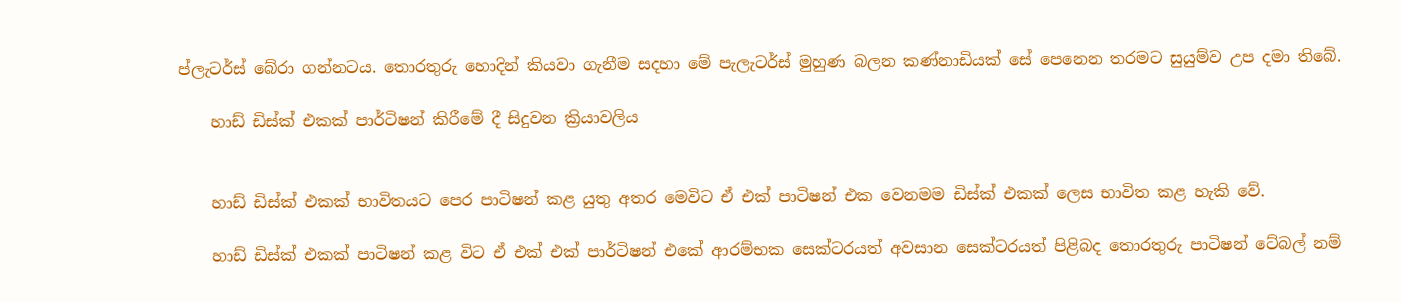ප්ලැටර්ස් බේරා ගන්නටය. තොරතුරු හොදින් කියවා ගැනීම සදහා මේ පැලැටර්ස් මුහුණ බලන කණ්නාඩියක් සේ පෙනෙන තරමට සුයුම්ව උප දමා තිබේ.

    හාඩ් ඩිස්ක් එකක් පාර්ටිෂන් කිරීමේ දී සිදුවන ක්‍රියාවලිය


    හාඩ් ඩිස්ක් එකක් භාවිතයට පෙර පාටිෂන් කළ යුතු අතර මෙවිට ඒ එක් පාටිෂන් එක වෙනමම ඩිස්ක් එකක් ලෙස භාවිත කළ හැකි වේ.

    හාඩ් ඩිස්ක් එකක් පාටිෂන් කළ විට ඒ එක් එක් පාර්ටිෂන් එකේ ආරම්භක සෙක්ටරයත් අවසාන සෙක්ටරයත් පිළිබද තොරතුරු පාටිෂන් ටේබල් නම්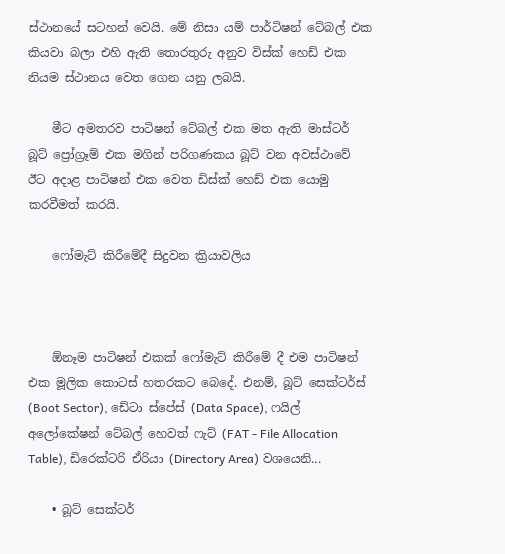ස්ථානයේ සටහන් වෙයි. මේ නිසා යම් පාර්ටිෂන් ටේබල් එක කියවා බලා එහි ඇති තොරතුරු අනුව විස්ක් හෙඩ් එක නියම ස්ථානය වෙත ගෙන යනු ලබයි.

    මීට අමතරව පාටිෂන් ටේබල් එක මත ඇති මාස්ටර් බූට් ප්‍රෝග්‍රෑම් එක මගින් පරිගණකය බූට් වන අවස්ථාවේ ඊට අදාළ පාටිෂන් එක වෙත ඩිස්ක් හෙඩ් එක යොමු කරවීමත් කරයි.

    ෆෝමැට් කිරීමේදී සිදුවන ක්‍රියාවලිය



    ඕනෑම පාටිෂන් එකක් ෆෝමැට් කිරීමේ දී එම පාටිෂන් එක මූලික කොටස් හතරකට බෙදේ. එනම්, බූට් සෙක්ටර්ස් (Boot Sector), ඩේටා ස්පේස් (Data Space), ෆයිල් අලෝකේෂන් ටේබල් හෙවත් ෆැට් (FAT - File Allocation Table), ඩිරෙක්ටරි ඒරියා (Directory Area) වශයෙනි...

    • බූට් සෙක්ටර්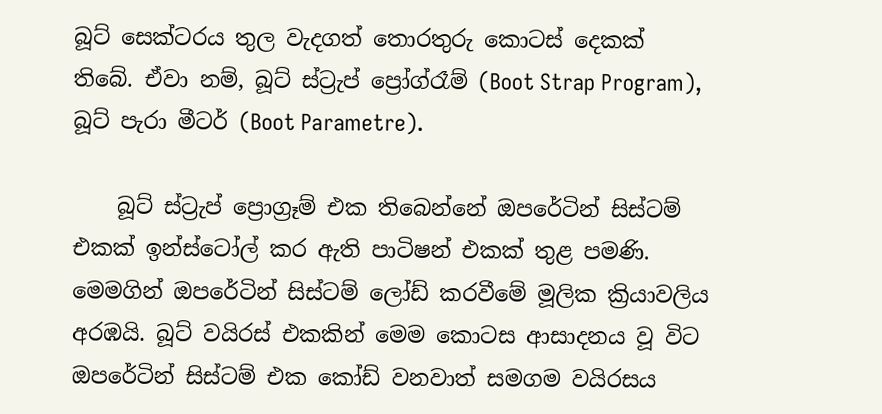බූට් සෙක්ටරය තුල වැදගත් තොරතුරු කොටස් දෙකක් තිබේ. ඒවා නම්, බූට් ස්ට්‍රැප් ප්‍රෝග්රෑම් (Boot Strap Program), බූට් පැරා මීටර් (Boot Parametre).

    බූට් ස්ට්‍රැප් ප්‍රොග්‍රෑම් එක තිබෙන්නේ ඔපරේටින් සිස්ටම් එකක් ඉන්ස්ටෝල් කර ඇති පාටිෂන් එකක් තුළ පමණි. මෙමගින් ඔපරේටින් සිස්ටම් ලෝඩ් කරවීමේ මූලික ක්‍රියාවලිය අරඹයි. බූට් වයිරස් එකකින් මෙම කොටස ආසාදනය වූ විට ඔපරේටින් සිස්ටම් එක කෝඩ් වනවාත් සමගම වයිරසය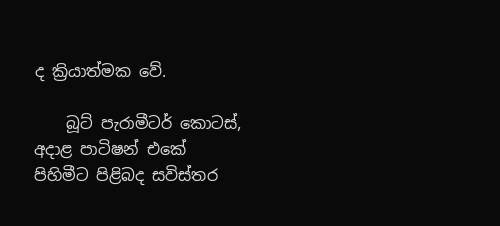ද ක්‍රියාත්මක වේ.

    බූට් පැරාමීටර් කොටස්, අදාළ පාටිෂන් එකේ පිහිමීට පිළිබද සවිස්තර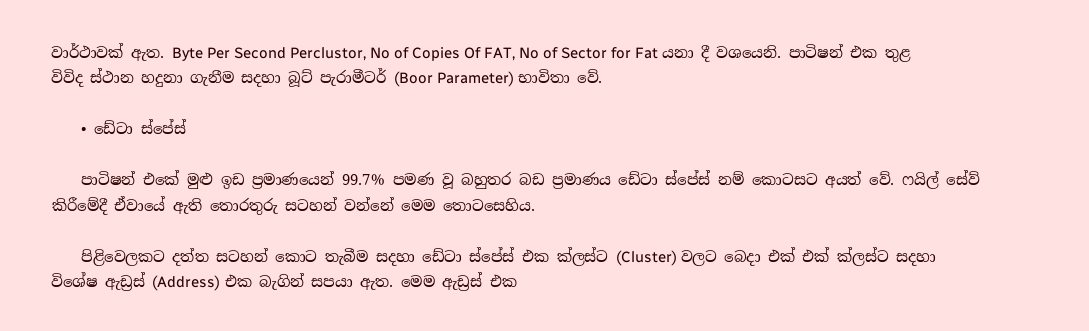වාර්ථාවක් ඇත. Byte Per Second Perclustor, No of Copies Of FAT, No of Sector for Fat යනා දී වශයෙනි. පාටිෂන් එක තුළ විවිද ස්ථාන හදුනා ගැනීම සදහා බූට් පැරාමීටර් (Boor Parameter) භාවිතා වේ.

    • ඩේටා ස්පේස්

    පාටිෂන් එකේ මුළු ඉඩ ප්‍රමාණයෙන් 99.7% පමණ වූ බහුතර බඩ ප්‍රමාණය ඩේටා ස්පේස් නම් කොටසට අයත් වේ. ෆයිල් සේව් කිරීමේදී ඒවායේ ඇති තොරතුරු සටහන් වන්නේ මෙම තොටසෙහිය.

    පිළිවෙලකට දත්ත සටහන් කොට තැබීම සදහා ඩේටා ස්පේස් එක ක්ලස්ට (Cluster) වලට බෙදා එක් එක් ක්ලස්ට සදහා විශේෂ ඇඩ්‍රස් (Address) එක බැගින් සපයා ඇත. මෙම ඇඩ්‍රස් එක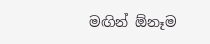මඟින් ඕනෑම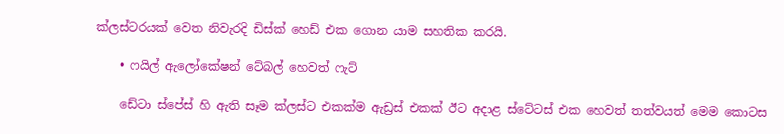ක්ලස්ටරයක් වෙත නිවැරදි ඩිස්ක් හෙඩ් එක ගොන යාම සහතික කරයි.

    • ෆයිල් ඇලෝකේෂන් ටේබල් හෙවත් ෆැට්

    ඩේටා ස්පේස් හි ඇති සෑම ක්ලස්ට එකක්ම ඇඩ්‍රස් එකක් ඊට අදාළ ස්ටේටස් එක හෙවත් තත්වයත් මෙම කොටස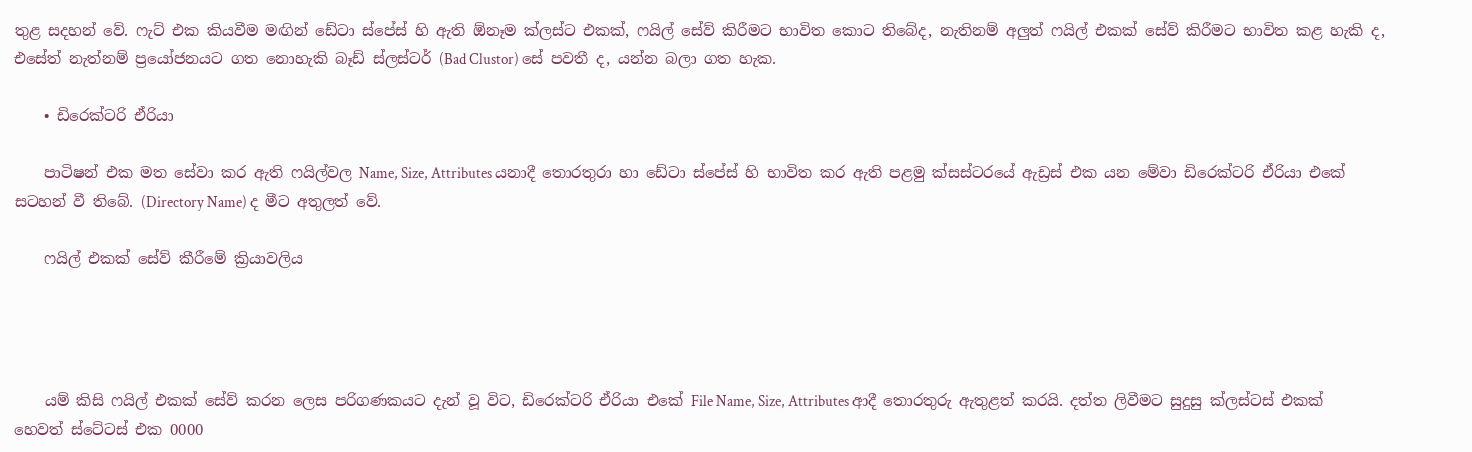තුළ සදහන් වේ. ෆැට් එක කියවීම මඟින් ඩේටා ස්පේස් හි ඇති ඕනෑම ක්ලස්ට එකක්, ෆයිල් සේව් කිරීමට භාවිත කොට තිබේද, නැතිනම් අලුත් ෆයිල් එකක් සේව් කිරීමට භාවිත කළ හැකි ද, එසේත් නැත්නම් ප්‍රයෝජනයට ගත නොහැකි බෑඩ් ස්ලස්ටර් (Bad Clustor) සේ පවතී ද, යන්න බලා ගත හැක.

    • ඩිරෙක්ටරි ඒරියා

    පාටිෂන් එක මත සේවා කර ඇති ෆයිල්වල Name, Size, Attributes යනාදී තොරතුරා හා ඩේටා ස්පේස් හි භාවිත කර ඇති පළමු ක්සස්ටරයේ ඇඩ්‍රස් එක යන මේවා ඩිරෙක්ටරි ඒරියා එකේ සටහන් වී තිබේ. (Directory Name) ද මීට අතුලත් වේ.

    ෆයිල් එකක් සේව් කීරීමේ ක්‍රියාවලිය




    යම් කිසි ෆයිල් එකක් සේව් කරන ලෙස පරිගණකයට දැන් වූ විට, ඩිරෙක්ටරි ඒරියා එකේ File Name, Size, Attributes ආදී තොරතුරු ඇතුළත් කරයි. දත්ත ලිවීමට සුදුසු ක්ලස්ටස් එකක් හෙවත් ස්ටේටස් එක 0000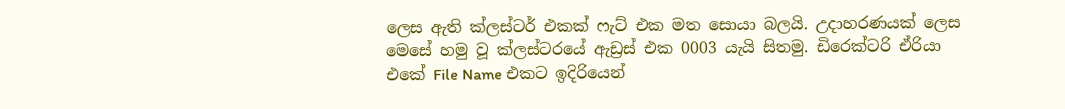ලෙස ඇති ක්ලස්ටර් එකක් ෆැට් එක මත සොයා බලයි. උදාහරණයක් ලෙස මෙසේ හමු වූ ක්ලස්ටරයේ ඇඩ්‍රස් එක 0003 යැයි සිතමු. ඩිරෙක්ටරි ඒරියා එකේ File Name එකට ඉදිරියෙන්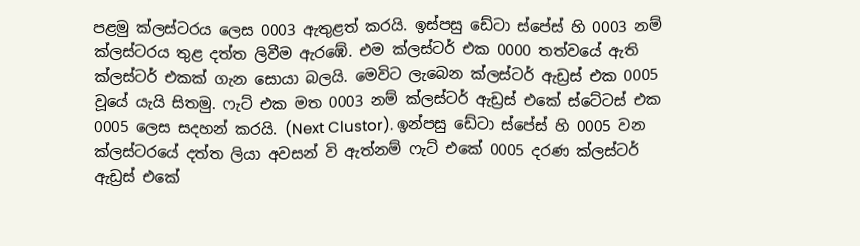පළමු ක්ලස්ටරය ලෙස 0003 ඇතුළත් කරයි. ඉස්පසු ඩේටා ස්පේස් හි 0003 නම් ක්ලස්ටරය තුළ දත්ත ලිවීම ඇරඹේ. එම ක්ලස්ටර් එක 0000 තත්වයේ ඇති ක්ලස්ටර් එකක් ගැන සොයා බලයි. මෙවිට ලැබෙන ක්ලස්ටර් ඇඩ්‍රස් එක 0005 වූයේ යැයි සිතමු. ෆැට් එක මත 0003 නම් ක්ලස්ටර් ඇඩ්‍රස් එකේ ස්ටේටස් එක 0005 ලෙස සදහන් කරයි. (Next Clustor). ඉන්පසු ඩේටා ස්පේස් හි 0005 වන ක්ලස්ටරයේ දත්ත ලියා අවසන් වි ඇත්නම් ෆැට් එකේ 0005 දරණ ක්ලස්ටර් ඇඩ්‍රස් එකේ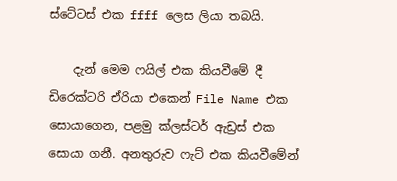ස්ටේටස් එක ffff ලෙස ලියා තබයි.

    දැන් මෙම ෆයිල් එක කියවීමේ දී ඩිරෙක්ටරි ඒරියා එකෙන් File Name එක සොයාගෙන, පළමු ක්ලස්ටර් ඇඩ්‍රස් එක සොයා ගනී. අනතුරුව ෆැට් එක කියවීමේන්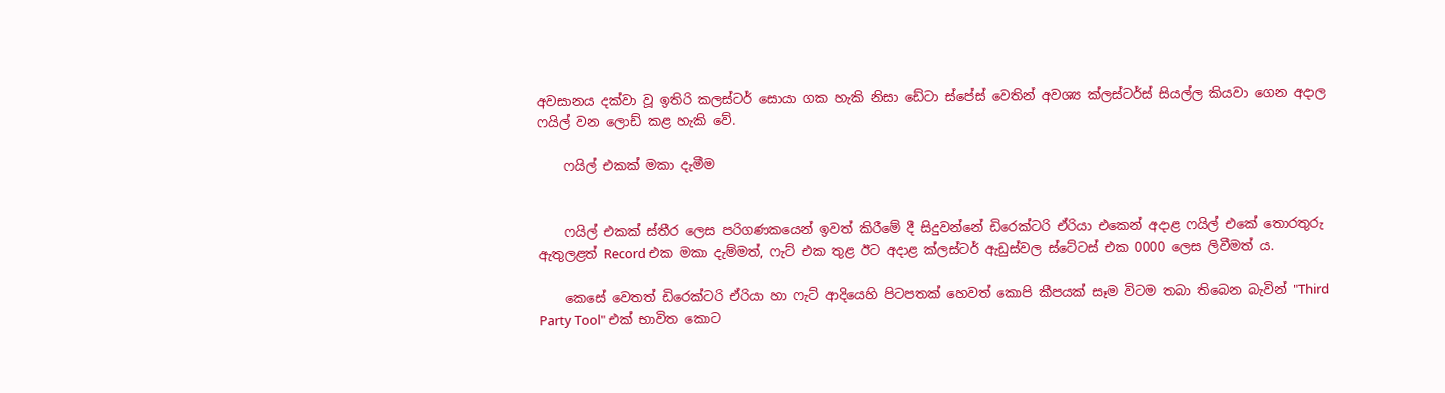අවසානය දක්වා වූ ඉතිරි කලස්ටර් සොයා ගක හැකි නිසා ඩේටා ස්පේස් වෙතින් අවශ්‍ය ක්ලස්ටර්ස් සියල්ල කියවා ගෙන අදාල ෆයිල් වන ලොඩ් කළ හැකි වේ.

    ෆයිල් එකක් මකා දැමීම


    ෆයිල් එකක් ස්තීර ලෙස පරිගණකයෙන් ඉවත් කිරීමේ දී සිදුවන්නේ ඩිරෙක්ටරි ඒරියා එකෙන් අදාළ ෆයිල් එකේ තොරතුරු ඇතුලළත් Record එක මකා දැම්මත්, ෆැට් එක තුළ ඊට අදාළ ක්ලස්ටර් ඇඩුස්වල ස්ටේටස් එක 0000 ලෙස ලිවීමත් ය.

    කෙසේ වෙතත් ඩිරෙක්ටරි ඒරියා හා ෆැට් ආදියෙහි පිටපතක් හෙවත් කොපි කීපයක් සෑම විටම තබා තිබෙන බැවින් "Third Party Tool" එක් භාවිත කොට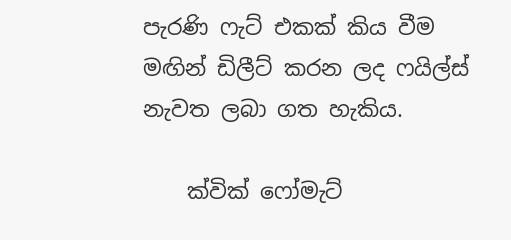පැරණි ෆැට් එකක් කිය වීම මඟින් ඩිලීට් කරන ලද ෆයිල්ස් නැවත ලබා ගත හැකිය.

    ක්වික් ෆෝමැට්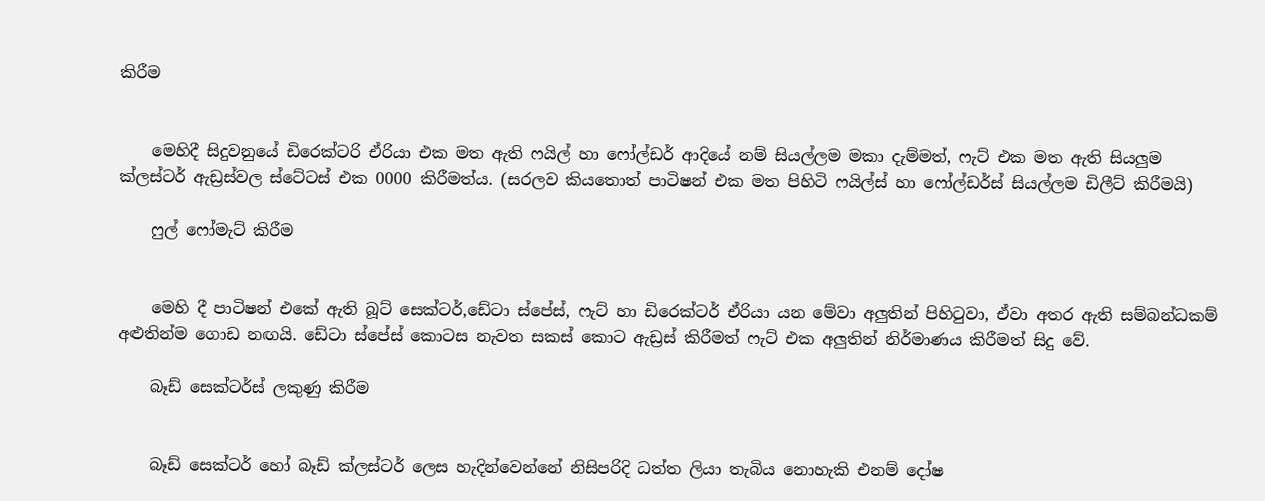කිරීම


    මෙහිදී සිදුවනුයේ ඩිරෙක්ටරි ඒරියා එක මත ඇති ෆයිල් හා ෆෝල්ඩර් ආදියේ නම් සියල්ලම මකා දැම්මත්, ෆැට් එක මත ඇති සියලුම ක්ලස්ටර් ඇඩ්‍රස්වල ස්ටේටස් එක 0000 කිරීමත්ය. (සරලව කියතොත් පාටිෂන් එක මත පිහිටි ෆයිල්ස් හා ෆෝල්ඩර්ස් සියල්ලම ඩිලීට් කිරීමයි)

    ෆුල් ෆෝමැට් කිරීම


    මෙහි දී පාටිෂන් එකේ ඇති බූට් සෙක්ටර්,ඩේටා ස්පේස්, ෆැට් හා ඩිරෙක්ටර් ඒරියා යන මේවා අලුතින් පිහිටුවා, ඒවා අතර ඇති සම්බන්ධකම් අළුතින්ම ගොඩ නඟයි. ඩේටා ස්පේස් කොටස නැවත සකස් කොට ඇඩ්‍රස් කිරීමත් ෆැට් එක අලුතින් නිර්මාණය කිරීමත් සිදු වේ.

    බෑඩ් සෙක්ටර්ස් ලකුණු කිරීම


    බෑඩ් සෙක්ටර් හෝ බෑඩ් ක්ලස්ටර් ලෙස හැදින්වෙන්නේ නිසිපරිදි ධත්ත ලියා තැබිය නොහැකි එනම් දෝෂ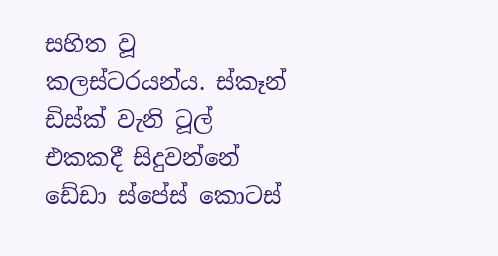සහිත වූ කලස්ටරයන්ය. ස්කෑන් ඩිස්ක් වැනි ටූල් එකකදී සිදුවන්නේ ඩේඩා ස්පේස් කොටස්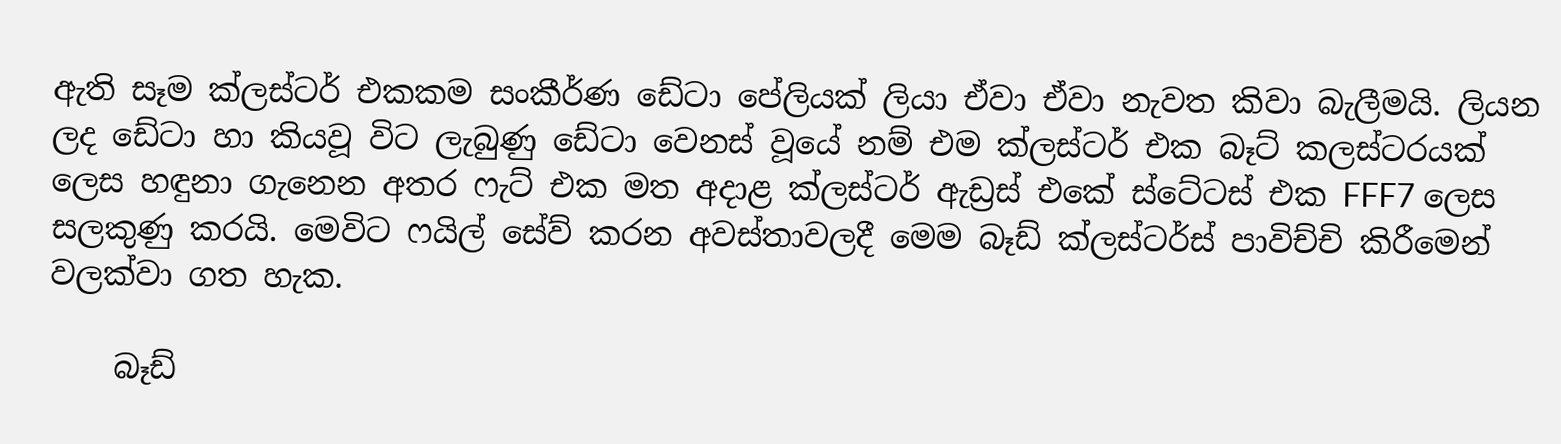ඇති සෑම ක්ලස්ටර් එකකම සංකීර්ණ ඩේටා පේලියක් ලියා ඒවා ඒවා නැවත කිවා බැලීමයි. ලියන ලද ඩේටා හා කියවූ විට ලැබුණු ඩේටා වෙනස් වූයේ නම් එම ක්ලස්ටර් එක බෑට් කලස්ටරයක් ලෙස හඳුනා ගැනෙන අතර ෆැට් එක මත අදාළ ක්ලස්ටර් ඇඩ්‍රස් එකේ ස්ටේටස් එක FFF7 ලෙස සලකුණු කරයි. මෙවිට ෆයිල් සේව් කරන අවස්තාවලදී මෙම බෑඩ් ක්ලස්ටර්ස් පාවිච්චි කිරීමෙන් වලක්වා ගත හැක.

    බෑඩ්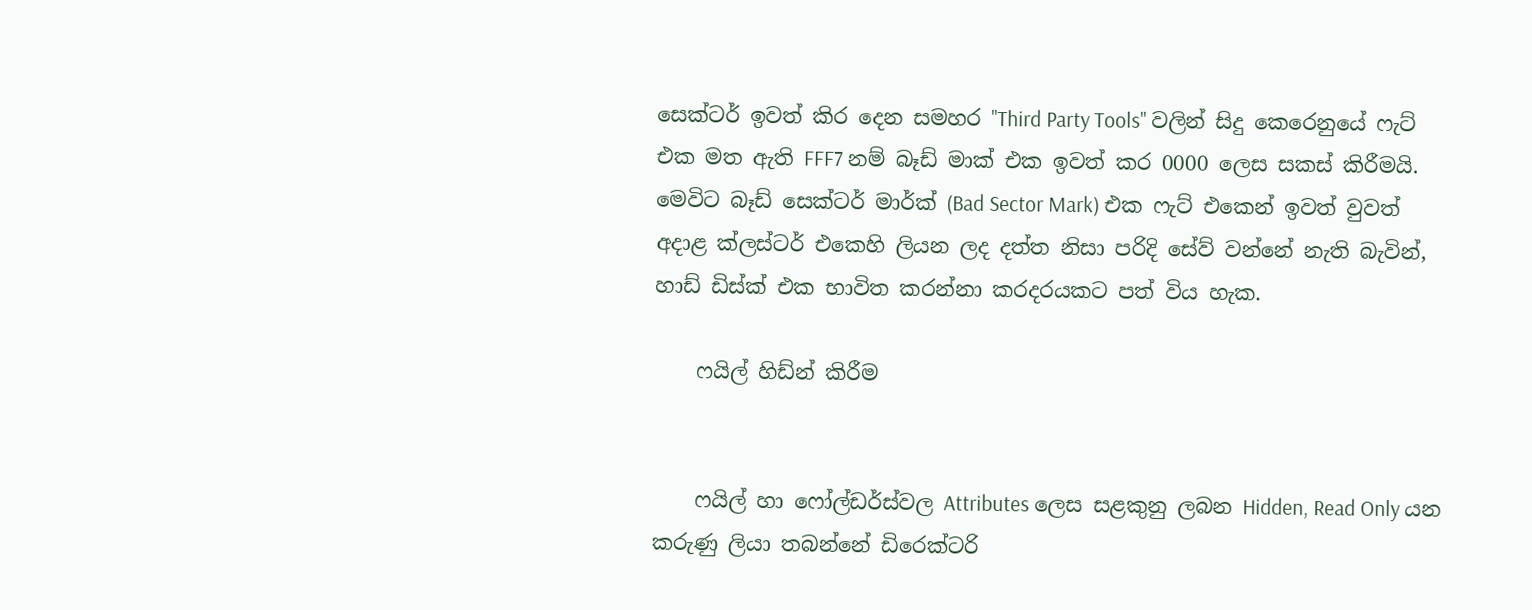සෙක්ටර් ඉවත් කිර දෙන සමහර "Third Party Tools" වලින් සිදු කෙරෙනුයේ ෆැට් එක මත ඇති FFF7 නම් බෑඩ් මාක් එක ඉවත් කර 0000 ලෙස සකස් කිරීමයි. මෙවිට බෑඩ් සෙක්ටර් මාර්ක් (Bad Sector Mark) එක ෆැට් එකෙන් ඉවත් වුවත් අදාළ ක්ලස්ටර් එකෙහි ලියන ලද දත්ත නිසා පරිදි සේව් වන්නේ නැති බැවින්, හාඩ් ඩිස්ක් එක භාවිත කරන්නා කරදරයකට පත් විය හැක.

    ෆයිල් හිඩ්න් කිරීම


    ෆයිල් හා ෆෝල්ඩර්ස්වල Attributes ලෙස සළකුනු ලබන Hidden, Read Only යන කරුණු ලියා තබන්නේ ඩිරෙක්ටරි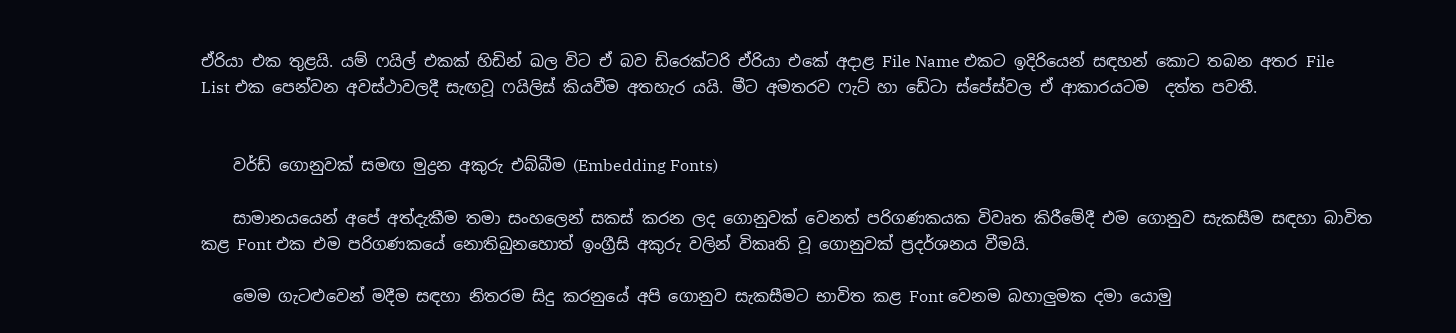ඒරියා එක තුළයි. යම් ෆයිල් එකක් හිඩින් ඛල විට ඒ බව ඩිරෙක්ටරි ඒරියා එකේ අදාළ File Name එකට ඉදිරියෙන් සඳහන් කොට තබන අතර File List එක පෙන්වන අවස්ථාවලදී සැඟවූ ෆයිලිස් කියවීම අතහැර යයි. මීට අමතරව ෆැට් හා ඩේටා ස්පේස්වල ඒ ආකාරයටම  දත්ත පවතී.


    වර්ඩ් ගොනුවක් සමඟ මුද්‍රන අකුරු එබ්බීම (Embedding Fonts)

    සාමානයයෙන් අපේ අත්දැකීම තමා සංහලෙන් සකස් කරන ලද ගොනුවක් වෙනත් පරිගණකයක විවෘත කිරීමේදී එම ගොනුව සැකසීම සඳහා බාවිත කළ Font එක එම පරිගණකයේ නොතිබුනහොත් ඉංග්‍රීසි අකුරු වලින් විකෘති වූ ගොනුවක් ප්‍රදර්ශනය වීමයි.

    මෙම ගැටළුවෙන් මදීම සඳහා නිතරම සිදු කරනුයේ අපි ගොනුව සැකසීමට භාවිත කළ Font වෙනම බහාලුමක දමා යොමු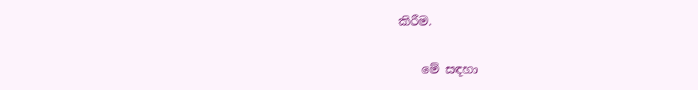කිරීම.

    මේ සඳහා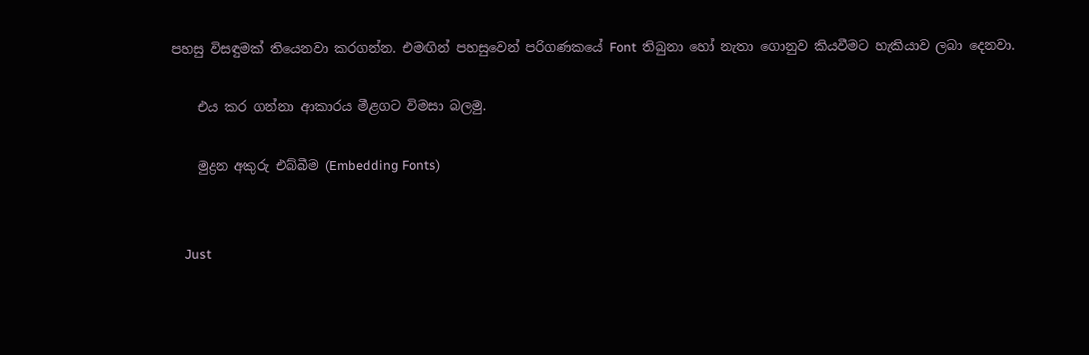පහසු විසඳුමක් තියෙනවා කරගන්න. එමඟින් පහසුවෙන් පරිගණකයේ Font  තිබුනා හෝ නැතා ගොනුව කියවීමට හැකියාව ලබා දෙනවා.

    එය කර ගන්නා ආකාරය මීළගට විමසා බලමු.

    මුද්‍රන අකුරු එබ්බීම (Embedding Fonts)


    Just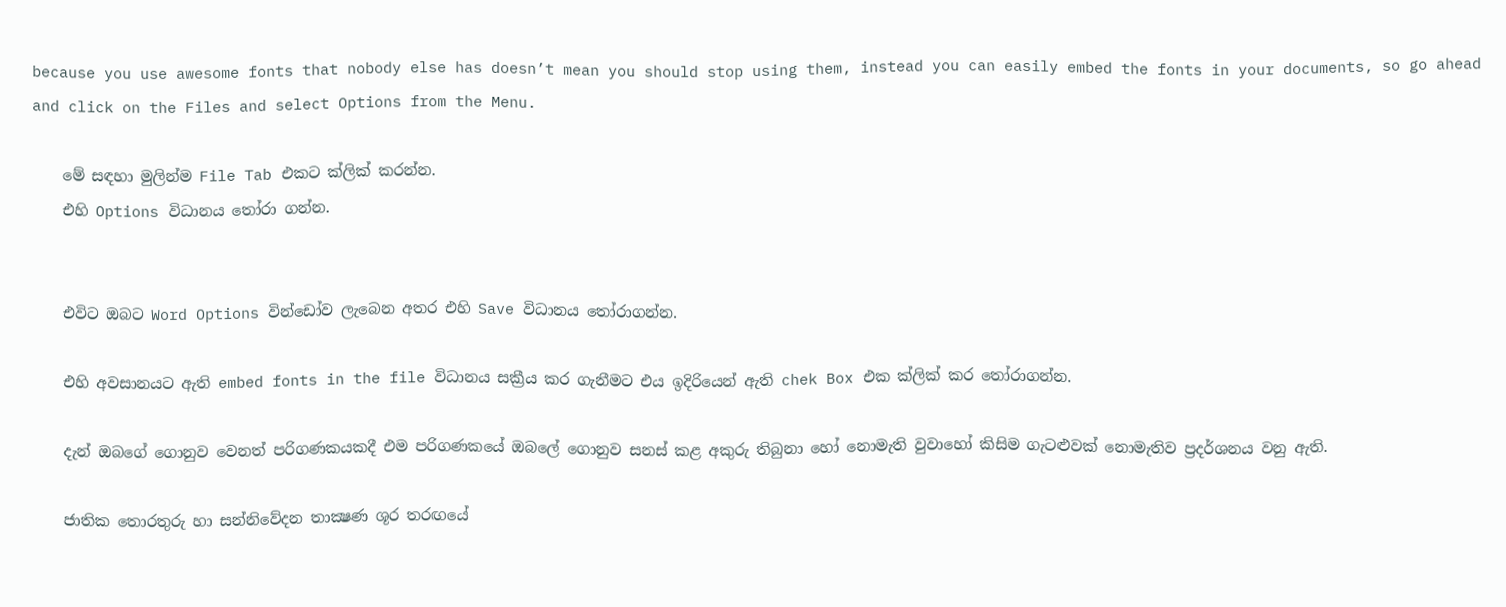because you use awesome fonts that nobody else has doesn’t mean you should stop using them, instead you can easily embed the fonts in your documents, so go ahead and click on the Files and select Options from the Menu.

    මේ සඳහා මුලින්ම File Tab එකට ක්ලික් කරන්න.
    එහි Options විධානය තෝරා ගන්න.


    එවිට ඔබට Word Options වින්ඩෝව ලැබෙන අතර එහි Save විධානය තෝරාගන්න.

    එහි අවසානයට ඇති embed fonts in the file විධානය සක්‍රීය කර ගැනීමට එය ඉදිරියෙන් ඇති chek Box එක ක්ලික් කර තෝරාගන්න.

    දැන් ඔබගේ ගොනුව වෙනත් පරිගණකයකදී එම පරිගණකයේ ඔබලේ ගොනුව සනස් කළ අකුරු තිබුනා හෝ නොමැති වුවාහෝ කිසිම ගැටළුවක් නොමැතිව ප්‍රදර්ශනය වනු ඇති.

    ජාතික තොරතුරු හා සන්නිවේදන තාක්‍ෂණ ශූර තරඟයේ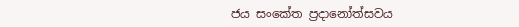ජය සංකේත ප්‍රදානෝත්සවය‍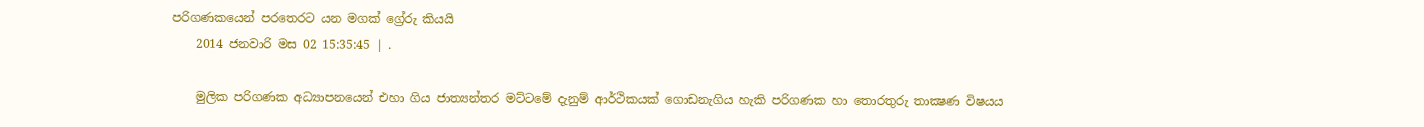පරිගණකයෙන් පරතෙරට යන මගක් ග්‍රේරු කියයි
    2014 ජනවාරි මස 02 15:35:45 | .

    මුලික පරිගණක අධ්‍යාපනයෙන් එහා ගිය ජාත්‍යන්තර මට්ටමේ දැනුම් ආර්ථිකයක් ගොඩනැගිය හැකි පරිගණක හා තොරතුරු තාක්‍ෂණ විෂයය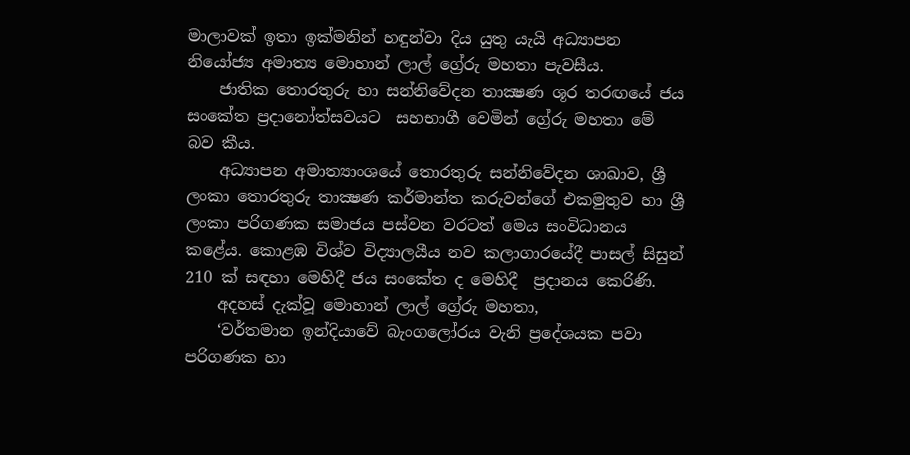මාලාවක් ඉතා ඉක්මනින් හඳුන්වා දිය යුතු යැයි අධ්‍යාපන නියෝජ්‍ය අමාත්‍ය මොහාන් ලාල් ග්‍රේරු මහතා පැවසීය.
    ජාතික තොරතුරු හා සන්නිවේදන තාක්‍ෂණ ශූර තරඟයේ ජය සංකේත ප්‍රදානෝත්සවය‍ට  සහභාගී වෙමින් ග්‍රේරු මහතා මේ බව කීය.
    අධ්‍යාපන අමාත්‍යාංශයේ තොරතුරු සන්නිවේදන ශාඛාව, ශ්‍රී ලංකා තොරතුරු තාක්‍ෂණ කර්මාන්ත කරුවන්ගේ එකමුතුව හා ශ්‍රී ලංකා පරිගණක සමාජය පස්වන වරටත් මෙය සංවිධානය කළේය. කොළඹ විශ්ව විද්‍යාලයීය නව කලාගාරයේදී පාසල් සිසුන් 210 ක් සඳහා මෙහිදී ජය සංකේත ද මෙහිදී  ප්‍රදානය කෙරිණි.
    අදහස් දැක්වූ මොහාන් ලාල් ග්‍රේරු මහතා,
    ‘වර්තමාන ඉන්දියාවේ බැංගලෝරය වැනි ප්‍රදේශයක පවා පරිගණක හා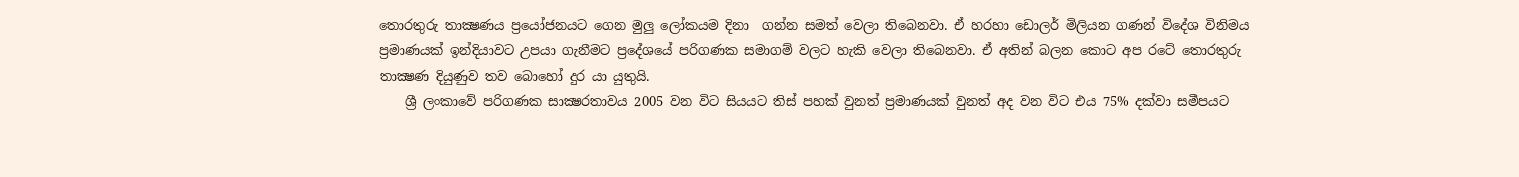තොරතුරු තාක්‍ෂණය ප්‍රයෝජනයට ගෙන මුලු ලෝකයම දිනා  ගන්න සමත් වෙලා තිබෙනවා. ඒ හරහා ඩොලර් මිලියන ගණන් විදේශ විනිමය ප්‍රමාණයක් ඉන්දියාවට උපයා ගැනීමට ප්‍රදේශයේ පරිගණක සමාගම් වලට හැකි වෙලා තිබෙනවා. ඒ අතින් බලන කොට අප රටේ තොරතුරු තාක්‍ෂණ දියුණුව තව බොහෝ දුර යා යුතුයි.
    ශ්‍රී ලංකාවේ පරිගණක සාක්‍ෂරතාවය 2005 වන විට සියයට තිස් පහක් වුනත් ප්‍රමාණයක් වුනත් අද වන විට එය 75% දක්වා සමීපයට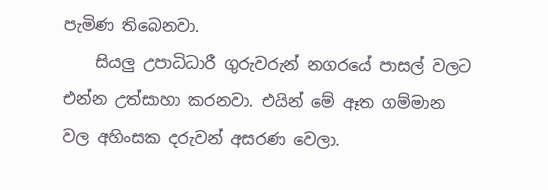පැමිණ තිබෙනවා.
    සියලු උපාධිධාරී ගුරුවරුන් නගරයේ පාසල් වලට එන්න උත්සාහා කරනවා. එයින් මේ ඈත ගම්මාන වල අහිංසක දරුවන් අසරණ වෙලා.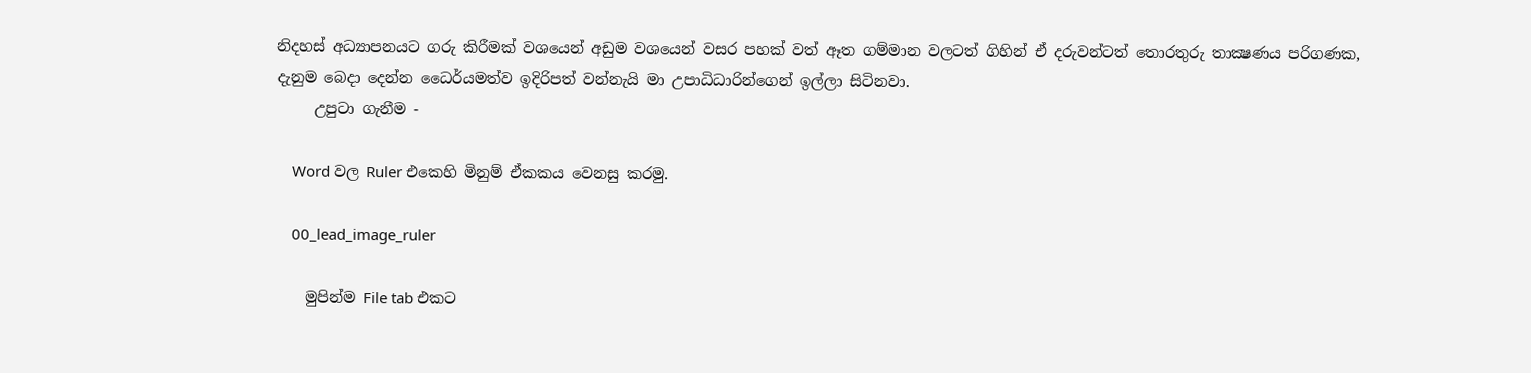නිදහස් අධ්‍යාපනයට ගරු කිරීමක් වශයෙන් අඩුම වශයෙන් වසර පහක් වත් ඈත ගම්මාන වලටත් ගිහින් ඒ දරුවන්ටත් තොරතුරු තාක්‍ෂණය පරිගණක, දැනුම බෙදා දෙන්න ධෛර්යමත්ව ඉදිරිපත් වන්නැයි මා උපාධිධාරින්ගෙන් ඉල්ලා සිටිනවා.
     උපුටා ගැනීම -

    Word වල Ruler එකෙහි මිනුම් ඒකකය වෙනසු කරමු.

    00_lead_image_ruler

    මුපින්ම File tab එකට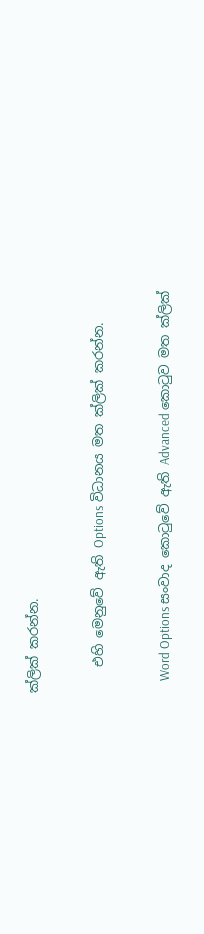ක්ලික් කරන්න.


    එහි මෙනුවේ ඇති Options විධානය මත ක්ලික් කරන්න.


    Word Options සංවාද කොටුවේ ඇති Advanced කොටුව මත ක්ලික්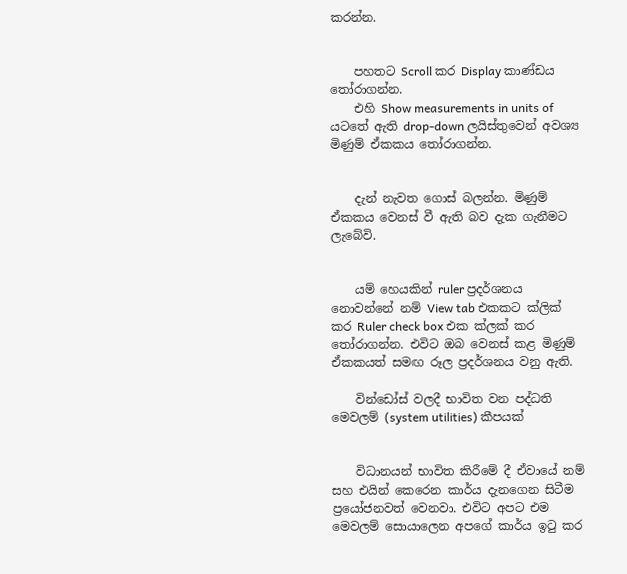කරන්න.


    පහතට Scroll කර Display කාණ්ඩය තෝරාගන්න.
    එහි Show measurements in units of යටතේ ඇති drop-down ලයිස්තුවෙන් අවශ්‍ය මිණුම් ඒකකය තෝරාගන්න.


    දැන් නැවත ගොස් බලන්න. මිණුම් ඒකකය වෙනස් වී ඇති බව දැක ගැනීමට ලැබේවි.


    යම් හෙයකින් ruler ප්‍රදර්ශනය නොවන්නේ නම් View tab එකකට ක්ලික් කර Ruler check box එක ක්ලක් කර තෝරාගන්න. එවිට ඔබ වෙනස් කළ මිණුම් ඒකකයත් සමඟ රූල ප්‍රදර්ශනය වනු ඇති.

    වින්ඩෝස් වලදී භාවිත වන පද්ධති මෙවලම් (system utilities) කීපයක්


    විධානයන් භාවිත කිරීමේ දී ඒවායේ නම් සහ එයින් කෙරෙන කාර්ය දැනගෙන සිටීම ප්‍රයෝජනවත් වෙනවා. එවිට අපට එම මෙවලම් සොයාලෙන අපගේ කාර්ය ඉටු කර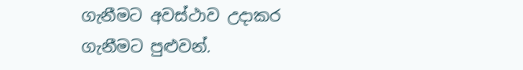ගැනීමට අවස්ථාව උදාකර ගැනීමට පුළුවන්.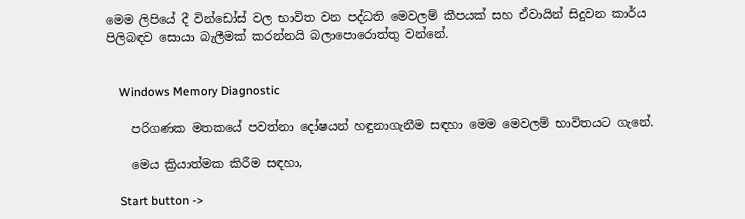මෙම ලිපියේ දී වින්ඩෝස් වල භාවිත වන පද්ධති මෙවලම් කීපයක් සහ ඒවායින් සිදුවන කාර්ය පිලිබඳව සොයා බැලීමක් කරන්නයි බලාපොරොත්තු වන්නේ.


    Windows Memory Diagnostic

    පරිගණක මතකයේ පවත්නා දෝෂයන් හඳුනාගැනීම සඳහා මෙම මෙවලම් භාවිතයට ගැනේ.

    මෙය ක්‍රියාත්මක කිරීම සඳහා,

    Start button ->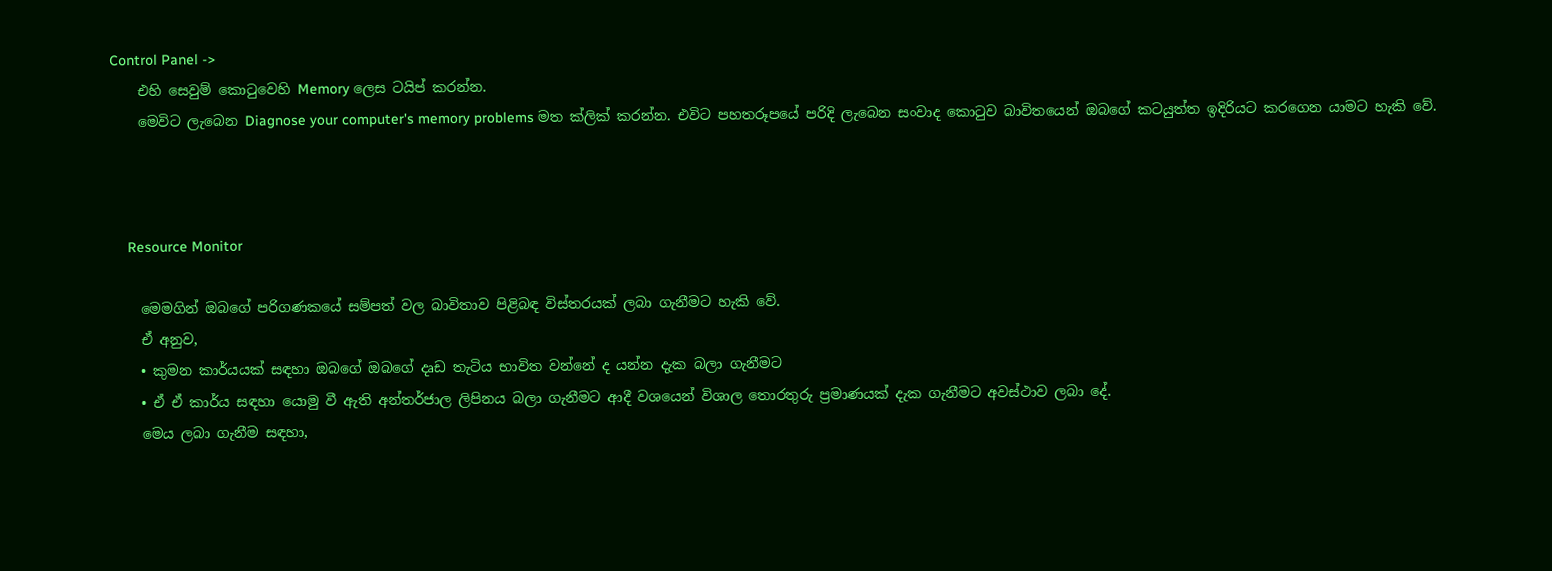Control Panel ->
    එහි සෙවුම් කොටුවෙහි Memory ලෙස ටයිප් කරන්න.
    මෙවිට ලැබෙන Diagnose your computer's memory problems මත ක්ලික් කරන්න. එවිට පහතරූපයේ පරිදි ලැබෙන සංවාද කොටුව බාවිතයෙන් ඔබගේ කටයුත්ත ඉදිරියට කරගෙන යාමට හැකි වේ.



    Resource Monitor

    මෙමගින් ඔබගේ පරිගණකයේ සම්පත් වල බාවිතාව පිළිබඳ විස්තරයක් ලබා ගැනීමට හැකි වේ.
    ඒ අනුව,
    • කුමන කාර්යයක් සඳහා ඔබගේ ඔබගේ දෘඩ තැටිය භාවිත වන්නේ ද යන්න දැක බලා ගැනීමට
    • ඒ ඒ කාර්ය සඳහා යොමු වී ඇති අන්තර්ජාල ලිපිනය බලා ගැනීමට ආදී වශයෙන් විශාල තොරතුරු ප්‍රමාණයක් දැක ගැනීමට අවස්ථාව ලබා දේ.
    මෙය ලබා ගැනීම සඳහා,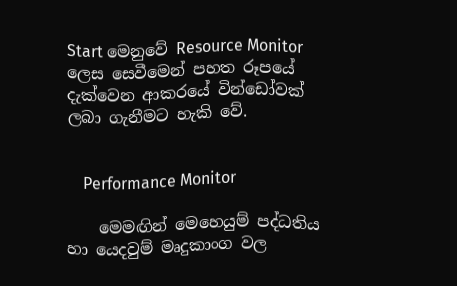Start මෙනුවේ Resource Monitor ලෙස සෙවීමෙන් පහත රූපයේ දැක්වෙන ආකරයේ වින්ඩෝවක් ලබා ගැනීමට හැකි වේ.


    Performance Monitor

    මෙමඟින් මෙහෙයුම් පද්ධතිය හා යෙදවුම් මෘදුකාංග වල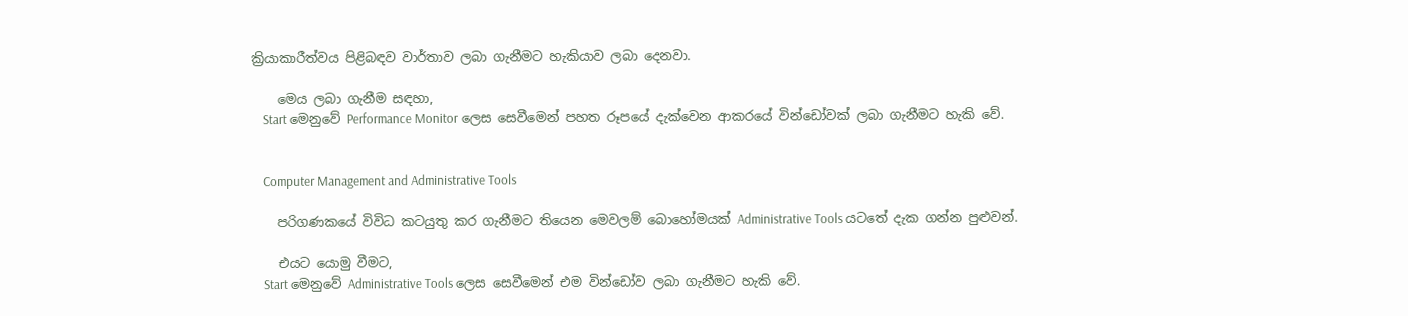ක්‍රියාකාරීත්වය පිළිබඳව වාර්තාව ලබා ගැනීමට හැකියාව ලබා දෙනවා.

    මෙය ලබා ගැනීම සඳහා,
    Start මෙනුවේ Performance Monitor ලෙස සෙවීමෙන් පහත රූපයේ දැක්වෙන ආකරයේ වින්ඩෝවක් ලබා ගැනීමට හැකි වේ.


    Computer Management and Administrative Tools

    පරිගණකයේ විවිධ කටයුතු කර ගැනීමට තියෙන මෙවලම් බොහෝමයක් Administrative Tools යටතේ දැක ගන්න පුළුවන්.

    එයට යොමු වීමට,
    Start මෙනුවේ Administrative Tools ලෙස සෙවීමෙන් එම වින්ඩෝව ලබා ගැනීමට හැකි වේ.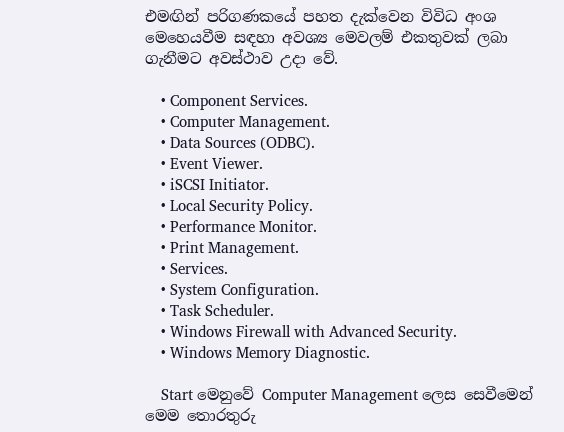එමඟින් පරිගණකයේ පහත දැක්වෙන විවිධ අංශ මෙහෙයවීම සඳහා අවශ්‍ය මෙවලම් එකතුවක් ලබා ගැනීමට අවස්ථාව උදා වේ.

    • Component Services.
    • Computer Management.
    • Data Sources (ODBC).
    • Event Viewer.
    • iSCSI Initiator.
    • Local Security Policy.
    • Performance Monitor.
    • Print Management.
    • Services.
    • System Configuration.
    • Task Scheduler.
    • Windows Firewall with Advanced Security.
    • Windows Memory Diagnostic.

    Start මෙනුවේ Computer Management ලෙස සෙවීමෙන් මෙම තොරතුරු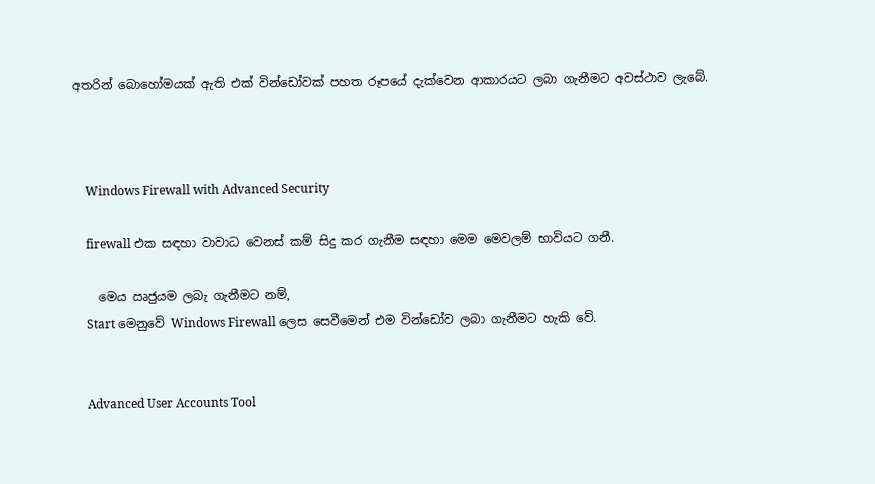අතරින් බොහෝමයක් ඇති එක් වින්ඩෝවක් පහත රූපයේ දැක්වෙන ආකාරයට ලබා ගැනීමට අවස්ථාව ලැබේ.



    Windows Firewall with Advanced Security

    firewall එක සඳහා වාවාධ වෙනස් කම් සිදු කර ගැනීම සඳහා මෙම මෙවලම් භාවියට ගනී.

    මෙය ඍජුයම ලබැ ගැනීමට නම්,
    Start මෙනුවේ Windows Firewall ලෙස සෙවීමෙන් එම වින්ඩෝව ලබා ගැනීමට හැකි වේ.


    Advanced User Accounts Tool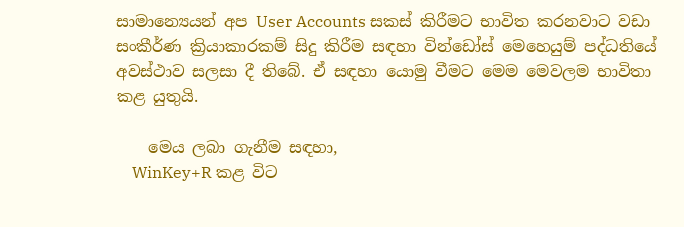සාමාන්‍යෙයන් අප User Accounts සකස් කිරීමට භාවිත කරනවාට වඩා සංකීර්ණ ක්‍රියාකාරකම් සිදු කිරීම සඳහා වින්ඩෝස් මෙහෙයුම් පද්ධතියේ අවස්ථාව සලසා දී තිබේ. ඒ සඳහා යොමු වීමට මෙම මෙවලම භාවිතා කළ යුතුයි.

    මෙය ලබා ගැනීම සඳහා,
    WinKey+R කළ විට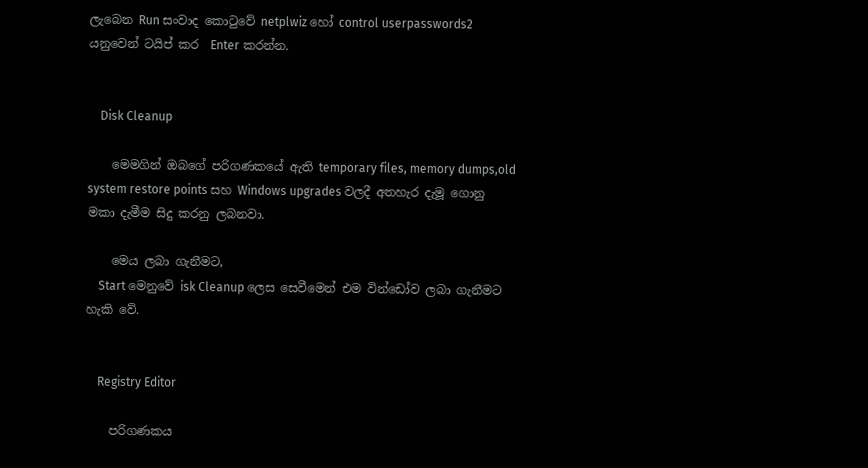ලැබෙන Run සංවාද කොටුවේ netplwiz හෝ control userpasswords2 යනුවෙන් ටයිප් කර  Enter කරන්න.


    Disk Cleanup

    මෙමගින් ඔබගේ පරිගණකයේ ඇති temporary files, memory dumps,old system restore points සහ Windows upgrades වලදී අතහැර දැමූ ගොනු මකා දැමීම සිදු කරනු ලබනවා.

    මෙය ලබා ගැනීමට,
    Start මෙනුවේ isk Cleanup ලෙස සෙවීමෙන් එම වින්ඩෝව ලබා ගැනීමට හැකි වේ.


    Registry Editor

    පරිගණකය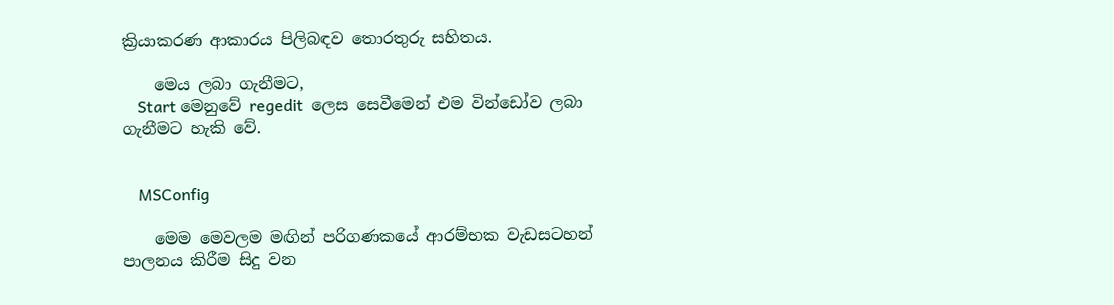ක්‍රියාකරණ ආකාරය පිලිබඳව තොරතුරු සහිතය.

    මෙය ලබා ගැනීමට,
    Start මෙනුවේ regedit  ලෙස සෙවීමෙන් එම වින්ඩෝව ලබා ගැනීමට හැකි වේ.


    MSConfig

    මෙම මෙවලම මඟින් පරිගණකයේ ආරම්භක වැඩසටහන් පාලනය කිරීම සිදු වන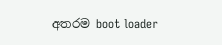අතරම boot loader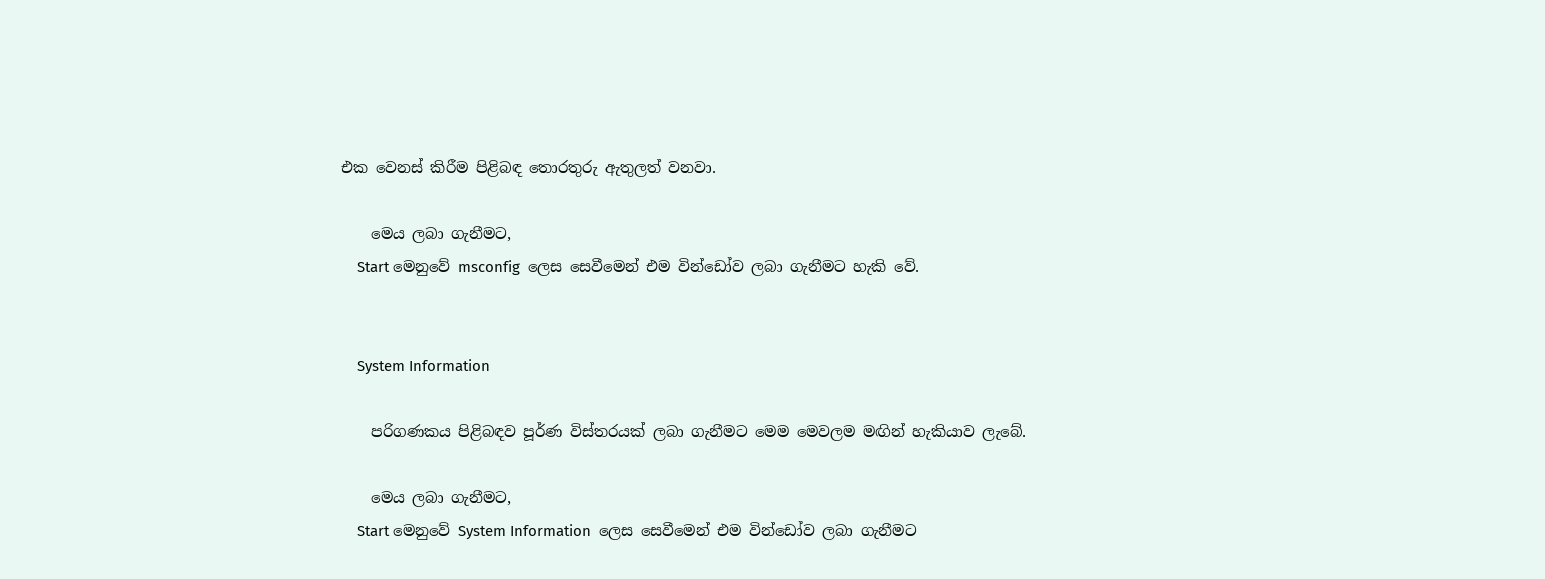එක වෙනස් කිරීම පිළිබඳ තොරතුරු ඇතුලත් වනවා.

    මෙය ලබා ගැනීමට,
    Start මෙනුවේ msconfig  ලෙස සෙවීමෙන් එම වින්ඩෝව ලබා ගැනීමට හැකි වේ.


    System Information

    පරිගණකය පිළිබඳව පූර්ණ විස්තරයක් ලබා ගැනීමට මෙම මෙවලම මඟින් හැකියාව ලැබේ.

    මෙය ලබා ගැනීමට,
    Start මෙනුවේ System Information  ලෙස සෙවීමෙන් එම වින්ඩෝව ලබා ගැනීමට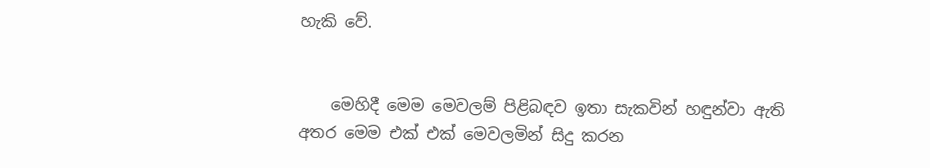හැකි වේ.


    මෙහිදී මෙම මෙවලම් පිළිබඳව ඉතා සැකවින් හඳුන්වා ඇති අතර මෙම එක් එක් මෙවලමින් සිදු කරන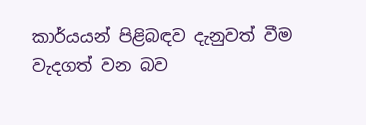කාර්යයන් පිළිබඳව දැනුවත් වීම වැදගත් වන බව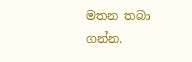මතන තබා ගන්න.